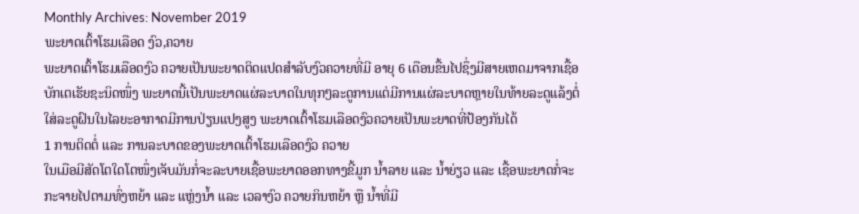Monthly Archives: November 2019
ພະຍາດເຕົ້າໂຮມເລືອດ ງົວ,ຄວາຍ
ພະຍາດເຕົ້າໂຮມເລືອດງົວ ຄວາຍເປັນພະຍາດຕິດແປດສຳລັບງົວຄວາຍທີ່ມີ ອາຍຸ 6 ເດືອນຂື້ນໄປຊຶ່ງມີສາຍເຫດມາຈາກເຊື້ອບັກເຕເຮັຍຊະນິດໜຶ່ງ ພະຍາດນີ້ເປັນພະຍາດແຜ່ລະບາດໃນທຸກໆລະດູການແຕ່ມີການແຜ່ລະບາດຫຼາຍໃນທ້າຍລະດູແລ້ງຕໍ່ໃສ່ລະດູຝົນໃນໄລຍະອາກາດມີການປ່ຽນແປງສູງ ພະຍາດເຕົ້າໂຮມເລືອດງົວຄວາຍເປັນພະຍາດທີ່ປ້ອງກັນໄດ້
1 ການຕິດຕໍ່ ແລະ ການລະບາດຂອງພະຍາດເຕົ້າໂຮມເລືອດງົວ ຄວາຍ
ໃນເມືອມີສັດໂຕໃດໂຕໜຶ່ງເຈັບມັນກໍ່ຈະລະບາຍເຊື້ອພະຍາດອອກທາງຂີ້ມູກ ນໍ້າລາຍ ແລະ ນໍ້າຍ່ຽວ ແລະ ເຊື້ອພະຍາດກໍ່ຈະກະຈາຍໄປຕາມທົ່ງຫຍ້າ ແລະ ແຫຼ່ງນໍ້າ ແລະ ເວລາງົວ ຄວາຍກິນຫຍ້າ ຫຼື ນໍ້າທີ່ມີ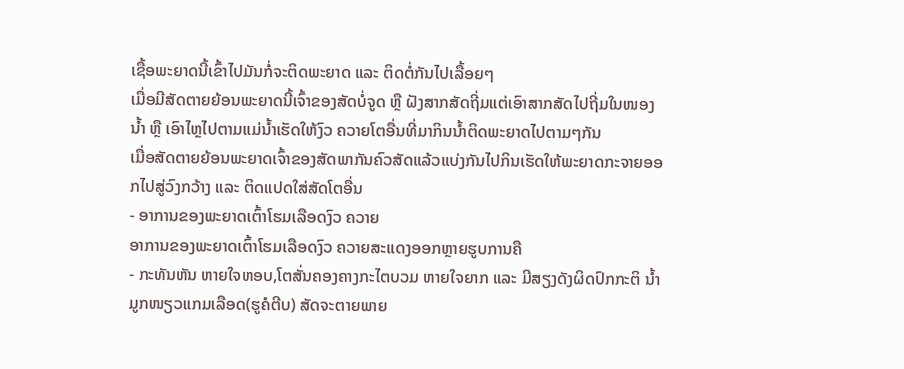ເຊື້ອພະຍາດນີ້ເຂົ້າໄປມັນກໍ່ຈະຕິດພະຍາດ ແລະ ຕິດຕໍ່ກັນໄປເລື້ອຍໆ
ເມື່ອມີສັດຕາຍຍ້ອນພະຍາດນີ້ເຈົ້າຂອງສັດບໍ່ຈູດ ຫຼື ຝັງສາກສັດຖີ່ມແຕ່ເອົາສາກສັດໄປຖີ່ມໃນໜອງນໍ້າ ຫຼື ເອົາໄຫຼໄປຕາມແມ່ນໍ້າເຮັດໃຫ້ງົວ ຄວາຍໂຕອື່ນທີ່ມາກິນນໍ້າຕິດພະຍາດໄປຕາມໆກັນ
ເມື່ອສັດຕາຍຍ້ອນພະຍາດເຈົ້າຂອງສັດພາກັນຄົວສັດແລ້ວແບ່ງກັນໄປກິນເຮັດໃຫ້ພະຍາດກະຈາຍອອກໄປສູ່ວົງກວ້າງ ແລະ ຕິດແປດໃສ່ສັດໂຕອື່ນ
- ອາການຂອງພະຍາດເຕົ້າໂຮມເລືອດງົວ ຄວາຍ
ອາການຂອງພະຍາດເຕົ້າໂຮມເລືອດງົວ ຄວາຍສະແດງອອກຫຼາຍຮູບການຄື
- ກະທັນຫັນ ຫາຍໃຈຫອບ,ໂຕສັ່ນຄອງຄາງກະໄຕບວມ ຫາຍໃຈຍາກ ແລະ ມີສຽງດັງຜິດປົກກະຕິ ນໍ້າມູກໜຽວແກມເລືອດ(ຮູຄໍຕີບ) ສັດຈະຕາຍພາຍ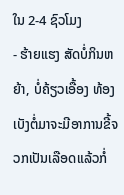ໃນ 2-4 ຊົວໂມງ
- ຮ້າຍແຮງ ສັດບໍ່ກິນຫຍ້າ, ບໍ່ຄ້ຽວເອື້ອງ ທ້ອງເບັງຕໍ່ມາຈະມີອາການຂີ້ຈວກເປັນເລືອດແລ້ວກໍ່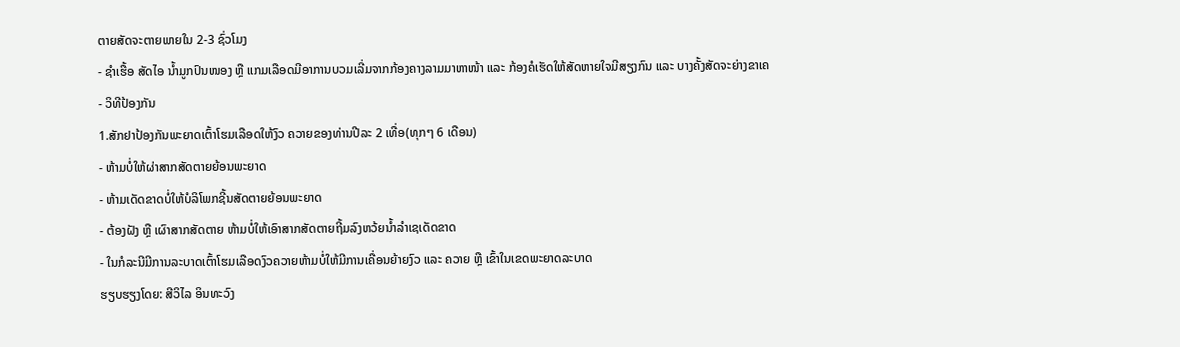ຕາຍສັດຈະຕາຍພາຍໃນ 2-3 ຊົ່ວໂມງ
- ຊໍາເຮື້ອ ສັດໄອ ນໍ້າມູກປົນໜອງ ຫຼື ແກມເລືອດມີອາການບວມເລີ່ມຈາກກ້ອງຄາງລາມມາຫາໜ້າ ແລະ ກ້ອງຄໍເຮັດໃຫ້ສັດຫາຍໃຈມີສຽງກົນ ແລະ ບາງຄັ້ງສັດຈະຍ່າງຂາເຄ
- ວິທີປ້ອງກັນ
1.ສັກຢາປ້ອງກັນພະຍາດເຕົ້າໂຮມເລືອດໃຫ້ງົວ ຄວາຍຂອງທ່ານປີລະ 2 ເທື່ອ(ທຸກໆ 6 ເດືອນ)
- ຫ້າມບໍ່ໃຫ້ຜ່າສາກສັດຕາຍຍ້ອນພະຍາດ
- ຫ້າມເດັດຂາດບໍ່ໃຫ້ບໍລິໂພກຊີ້ນສັດຕາຍຍ້ອນພະຍາດ
- ຕ້ອງຝັງ ຫຼື ເຜົາສາກສັດຕາຍ ຫ້າມບໍ່ໃຫ້ເອົາສາກສັດຕາຍຖີ້ມລົງຫວ້ຍນໍ້າລໍາເຊເດັດຂາດ
- ໃນກໍລະນີມີການລະບາດເຕົ້າໂຮມເລືອດງົວຄວາຍຫ້າມບໍ່ໃຫ້ມີການເຄື່ອນຍ້າຍງົວ ແລະ ຄວາຍ ຫຼື ເຂົ້າໃນເຂດພະຍາດລະບາດ
ຮຽບຮຽງໂດຍ: ສີວິໄລ ອິນທະວົງ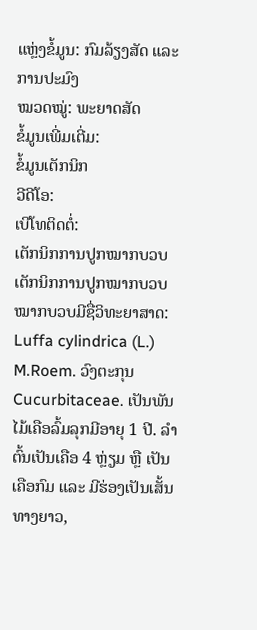ແຫຼ່ງຂໍ້ມູນ: ກົມລ້ຽງສັດ ແລະ ການປະມົງ
ໝວດໝູ່: ພະຍາດສັດ
ຂໍ້ມູນເພີ່ມເຕີ່ມ:
ຂໍ້ມູນເຕັກນິກ
ວີດີໂອ:
ເບີໂທຕິດຕໍ່:
ເຕັກນິກການປູກໝາກບວບ
ເຕັກນິກການປູກໝາກບວບ
ໝາກບວບມີຊື່ວິທະຍາສາດ: Luffa cylindrica (L.) M.Roem. ວົງຕະກຸນCucurbitaceae. ເປັນພັນໄມ້ເຄືອລົ້ມລຸກມີອາຍຸ 1 ປີ. ລຳຕົ້ນເປັນເຄືອ 4 ຫຼ່ຽມ ຫຼື ເປັນເຄືອກົມ ແລະ ມີຮ່ອງເປັນເສັ້ນທາງຍາວ,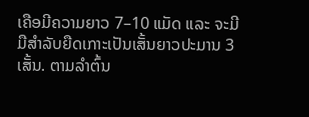ເຄືອມີຄວາມຍາວ 7–10 ແມັດ ແລະ ຈະມີມືສຳລັບຍືດເກາະເປັນເສັ້ນຍາວປະມານ 3 ເສັ້ນ. ຕາມລຳຕົ້ນ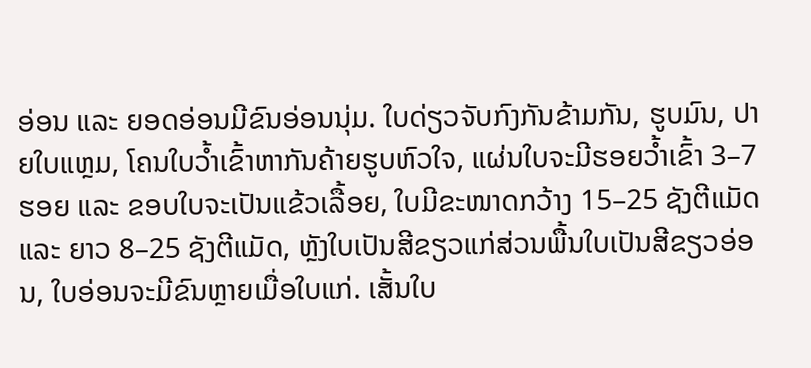ອ່ອນ ແລະ ຍອດອ່ອນມີຂົນອ່ອນນຸ່ມ. ໃບດ່ຽວຈັບກົງກັນຂ້າມກັນ, ຮູບມົນ, ປາຍໃບແຫຼມ, ໂຄນໃບວ້ຳເຂົ້າຫາກັນຄ້າຍຮູບຫົວໃຈ, ແຜ່ນໃບຈະມີຮອຍວ້ຳເຂົ້າ 3–7 ຮອຍ ແລະ ຂອບໃບຈະເປັນແຂ້ວເລື້ອຍ, ໃບມີຂະໜາດກວ້າງ 15–25 ຊັງຕີແມັດ ແລະ ຍາວ 8–25 ຊັງຕີແມັດ, ຫຼັງໃບເປັນສີຂຽວແກ່ສ່ວນພື້ນໃບເປັນສີຂຽວອ່ອນ, ໃບອ່ອນຈະມີຂົນຫຼາຍເມື່ອໃບແກ່. ເສັ້ນໃບ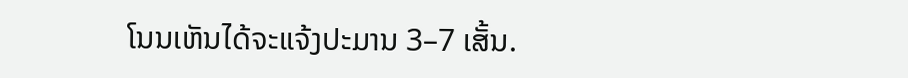ໂນນເຫັນໄດ້ຈະແຈ້ງປະມານ 3–7 ເສັ້ນ.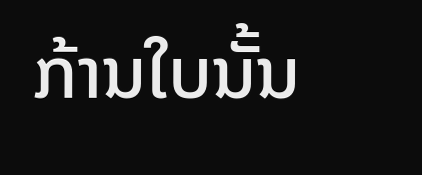ກ້ານໃບນັ້ນ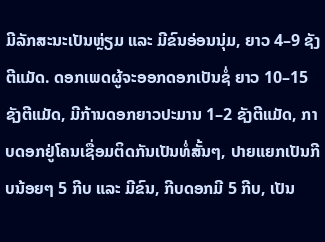ມີລັກສະນະເປັນຫຼ່ຽມ ແລະ ມີຂົນອ່ອນນຸ່ມ, ຍາວ 4–9 ຊັງຕີແມັດ. ດອກເພດຜູ້ຈະອອກດອກເປັນຊໍ່ ຍາວ 10–15 ຊັງຕີແມັດ, ມີກ້ານດອກຍາວປະມານ 1–2 ຊັງຕີແມັດ, ກາບດອກຢູ່ໂຄນເຊື່ອມຕິດກັນເປັນທໍ່ສັ້ນໆ, ປາຍແຍກເປັນກີບນ້ອຍໆ 5 ກີບ ແລະ ມີຂົນ, ກີບດອກມີ 5 ກີບ, ເປັນ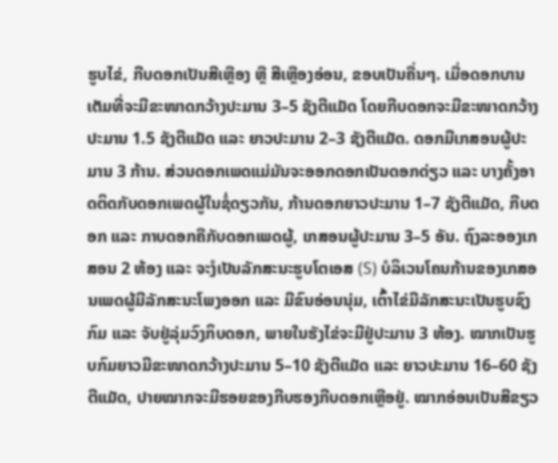ຮູບໄຂ່, ກີບດອກເປັນສີເຫຼືອງ ຫຼື ສີເຫຼືອງອ່ອນ, ຂອບເປັນຄື່ນໆ. ເມື່ອດອກບານເຕັມທີ່ຈະມີຂະໜາດກວ້າງປະມານ 3–5 ຊັງຕີແມັດ ໂດຍກີບດອກຈະມີຂະໜາດກວ້າງປະມານ 1.5 ຊັງຕີແມັດ ແລະ ຍາວປະມານ 2–3 ຊັງຕີແມັດ. ດອກມີເກສອນຜູ້ປະມານ 3 ກ້ານ. ສ່ວນດອກເພດແມ່ມັນຈະອອກດອກເປັນດອກດ່ຽວ ແລະ ບາງຄັ້ງອາດຕິດກັບດອກເພດຜູ້ໃນຊໍ່ດຽວກັນ, ກ້ານດອກຍາວປະມານ 1–7 ຊັງຕີແມັດ, ກີບດອກ ແລະ ກາບດອກຄືກັບດອກເພດຜູ້, ເກສອນຜູ້ປະມານ 3–5 ອັນ. ຖົງລະອອງເກສອນ 2 ຫ້ອງ ແລະ ຈະງໍເປັນລັກສະນະຮູບໂຕເອສ (S) ບໍລິເວນໂຄນກ້ານຂອງເກສອນເພດຜູ້ມີລັກສະນະໂພງອອກ ແລະ ມີຂົນອ່ອນນຸ່ມ, ເຕົ້າໄຂ່ມີລັກສະນະເປັນຮູບຊົງກົມ ແລະ ຈັບຢູ່ລຸ່ມວົງກິບດອກ, ພາຍໃນຮັງໄຂ່ຈະມີຢູ່ປະມານ 3 ຫ້ອງ. ໝາກເປັນຮູບກົມຍາວມີຂະໜາດກວ້າງປະມານ 5–10 ຊັງຕີແມັດ ແລະ ຍາວປະມານ 16–60 ຊັງຕີແມັດ, ປາຍໝາກຈະມີຮອຍຂອງກີບຮອງກີບດອກເຫຼືອຢູ່. ໝາກອ່ອນເປັນສີຂຽວ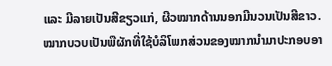ແລະ ມີລາຍເປັນສີຂຽວແກ່, ຜີວໝາກດ້ານນອກມີນວນເປັນສີຂາວ.
ໝາກບວບເປັນພືຜັກທີ່ໃຊ້ບໍລິໂພກສ່ວນຂອງໝາກນໍາມາປະກອບອາ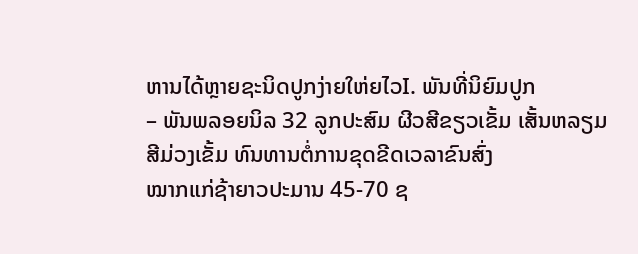ຫານໄດ້ຫຼາຍຊະນິດປູກງ່າຍໃຫ່ຍໄວI. ພັນທີ່ນິຍົມປູກ
– ພັນພລອຍນິລ 32 ລູກປະສົມ ຜີວສີຂຽວເຂັ້ມ ເສັ້ນຫລຽມສີມ່ວງເຂັ້ມ ທົນທານຕໍ່ການຂຸດຂີດເວລາຂົນສົ່ງ
ໝາກແກ່ຊ້າຍາວປະມານ 45-70 ຊ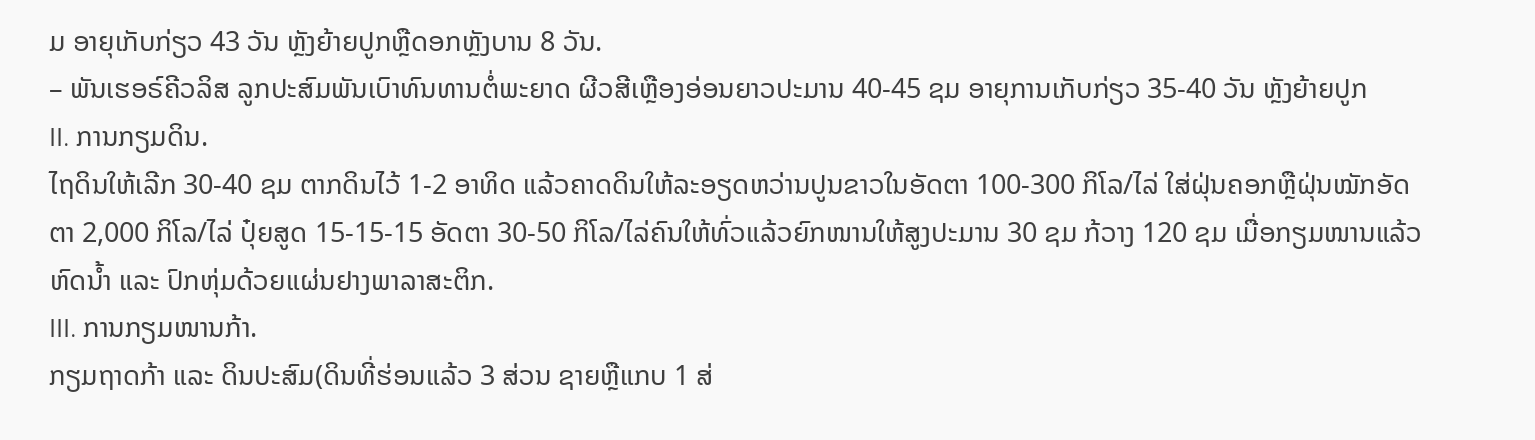ມ ອາຍຸເກັບກ່ຽວ 43 ວັນ ຫຼັງຍ້າຍປູກຫຼືດອກຫຼັງບານ 8 ວັນ.
– ພັນເຮອຣ໌ຄີວລິສ ລູກປະສົມພັນເບົາທົນທານຕໍ່ພະຍາດ ຜີວສີເຫຼືອງອ່ອນຍາວປະມານ 40-45 ຊມ ອາຍຸການເກັບກ່ຽວ 35-40 ວັນ ຫຼັງຍ້າຍປູກ
II. ການກຽມດິນ.
ໄຖດິນໃຫ້ເລີກ 30-40 ຊມ ຕາກດິນໄວ້ 1-2 ອາທິດ ແລ້ວຄາດດິນໃຫ້ລະອຽດຫວ່ານປູນຂາວໃນອັດຕາ 100-300 ກິໂລ/ໄລ່ ໃສ່ຝຸ່ນຄອກຫຼືຝຸ່ນໝັກອັດຕາ 2,000 ກິໂລ/ໄລ່ ປຸ໋ຍສູດ 15-15-15 ອັດຕາ 30-50 ກິໂລ/ໄລ່ຄົນໃຫ້ທົ່ວແລ້ວຍົກໜານໃຫ້ສູງປະມານ 30 ຊມ ກ້ວາງ 120 ຊມ ເມື່ອກຽມໜານແລ້ວຫົດນໍ້າ ແລະ ປົກຫຸ່ມດ້ວຍແຜ່ນຢາງພາລາສະຕິກ.
III. ການກຽມໜານກ້າ.
ກຽມຖາດກ້າ ແລະ ດິນປະສົມ(ດິນທີ່ຮ່ອນແລ້ວ 3 ສ່ວນ ຊາຍຫຼືແກບ 1 ສ່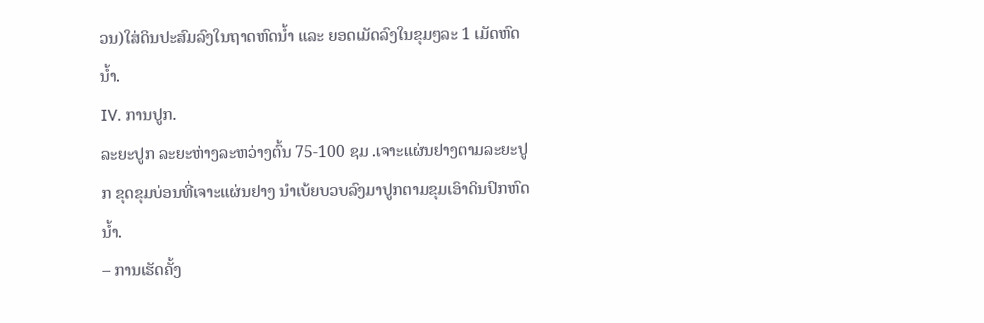ວນ)ໃສ່ດິນປະສົມລົງໃນຖາດຫົດນໍ້າ ແລະ ຍອດເມັດລົງໃນຂຸມໆລະ 1 ເມັດຫົດນໍ້າ.
IV. ການປູກ.
ລະຍະປູກ ລະຍະຫ່າງລະຫວ່າງຕົ້ນ 75-100 ຊມ .ເຈາະແຜ່ນຢາງຕາມລະຍະປູກ ຂຸດຂຸມບ່ອນທີ່ເຈາະແຜ່ນຢາງ ນໍາເບ້ຍບວບລົງມາປູກຕາມຂຸມເອົາດິນປົກຫົດນໍ້າ.
– ການເຮັດຄັ້ງ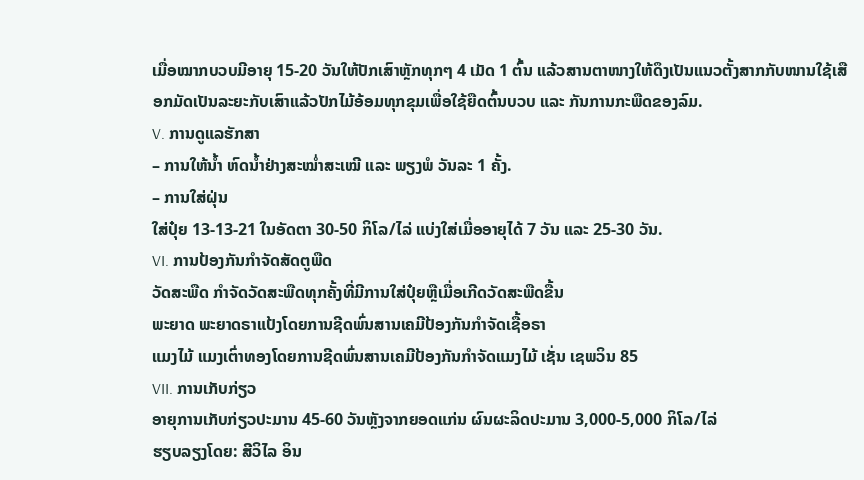ເມື່ອໝາກບວບມີອາຍຸ 15-20 ວັນໃຫ້ປັກເສົາຫຼັກທຸກໆ 4 ເມັດ 1 ຕົ້ນ ແລ້ວສານຕາໜາງໃຫ້ດຶງເປັນແນວຕັ້ງສາກກັບໜານໃຊ້ເສືອກມັດເປັນລະຍະກັບເສົາແລ້ວປັກໄມ້ອ້ອມທຸກຂຸມເພື່ອໃຊ້ຍືດຕົ້ນບວບ ແລະ ກັນການກະພືດຂອງລົມ.
V. ການດູແລຮັກສາ
– ການໃຫ້ນໍ້າ ຫົດນໍ້າຢ່າງສະໝໍ່າສະເໝີ ແລະ ພຽງພໍ ວັນລະ 1 ຄັ້ງ.
– ການໃສ່ຝຸ່ນ
ໃສ່ປຸ໋ຍ 13-13-21 ໃນອັດຕາ 30-50 ກິໂລ/ໄລ່ ແບ່ງໃສ່ເມື່ອອາຍຸໄດ້ 7 ວັນ ແລະ 25-30 ວັນ.
VI. ການປ້ອງກັນກຳຈັດສັດຕູພືດ
ວັດສະພືດ ກຳຈັດວັດສະພືດທຸກຄັ້ງທີ່ມີການໃສ່ປຸ໋ຍຫຼືເມື່ອເກີດວັດສະພືດຂື້ນ
ພະຍາດ ພະຍາດຣາແປ້ງໂດຍການຊີດພົ່ນສານເຄມີປ້ອງກັນກຳຈັດເຊື້ອຣາ
ແມງໄມ້ ແມງເຕົ່າທອງໂດຍການຊີດພົ່ນສານເຄມີປ້ອງກັນກຳຈັດແມງໄມ້ ເຊັ່ນ ເຊພວິນ 85
VII. ການເກັບກ່ຽວ
ອາຍຸການເກັບກ່ຽວປະມານ 45-60 ວັນຫຼັງຈາກຍອດແກ່ນ ຜົນຜະລິດປະມານ 3,000-5,000 ກິໂລ/ໄລ່
ຮຽບລຽງໂດຍ: ສີວິໄລ ອິນ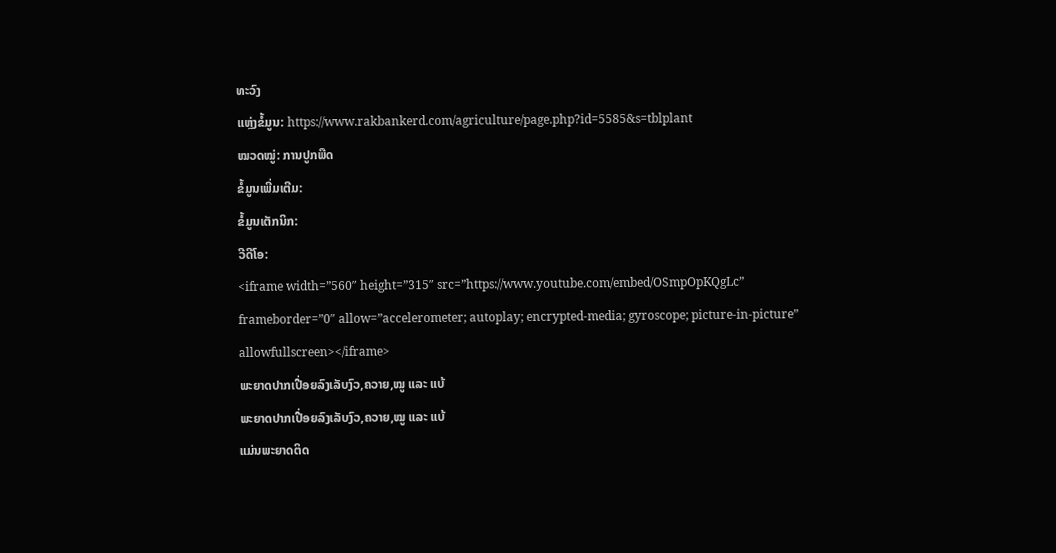ທະວົງ
ແຫຼ່ງຂໍ້ມູນ: https://www.rakbankerd.com/agriculture/page.php?id=5585&s=tblplant
ໝວດໝູ່: ການປູກພືດ
ຂໍ້ມູນເພີ່ມເຕີມ:
ຂໍ້ມູນເຕັກນິກ:
ວີດີໂອ:
<iframe width=”560″ height=”315″ src=”https://www.youtube.com/embed/OSmpOpKQgLc” frameborder=”0″ allow=”accelerometer; autoplay; encrypted-media; gyroscope; picture-in-picture” allowfullscreen></iframe>
ພະຍາດປາກເປື່ອຍລົງເລັບງົວ,ຄວາຍ,ໝູ ແລະ ແບ້
ພະຍາດປາກເປື່ອຍລົງເລັບງົວ,ຄວາຍ,ໝູ ແລະ ແບ້
ແມ່ນພະຍາດຕິດ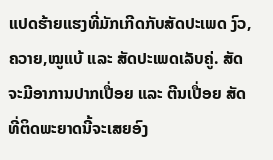ແປດຮ້າຍແຮງທີ່ມັກເກີດກັບສັດປະເພດ ງົວ,ຄວາຍ,ໝູແບ້ ແລະ ສັດປະເພດເລັບຄູ່. ສັດຈະມີອາການປາກເປື່ອຍ ແລະ ຕີນເປື່ອຍ ສັດທີ່ຕິດພະຍາດນີ້ຈະເສຍອົງ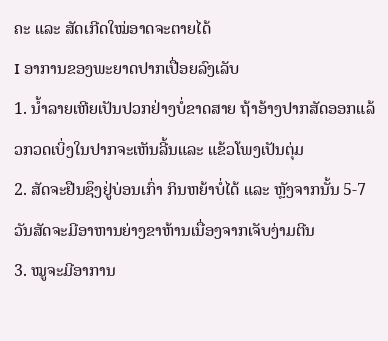ຄະ ແລະ ສັດເກີດໃໝ່ອາດຈະຕາຍໄດ້
I ອາການຂອງພະຍາດປາກເປື່ອຍລົງເລັບ
1. ນໍ້າລາຍເຫີຍເປັນປວກຢ່າງບໍ່ຂາດສາຍ ຖ້າອ້າງປາກສັດອອກແລ້ວກວດເບິ່ງໃນປາກຈະເຫັນລີ້ນແລະ ແຂ້ວໂພງເປັນຕຸ່ມ
2. ສັດຈະຢືນຊຶງຢູ່ບ່ອນເກົ່າ ກິນຫຍ້າບໍ່ໄດ້ ແລະ ຫຼັງຈາກນັ້ນ 5-7 ວັນສັດຈະມີອາຫານຍ່າງຂາຫ້ານເນື່ອງຈາກເຈັບງ່າມຕີນ
3. ໝູຈະມີອາການ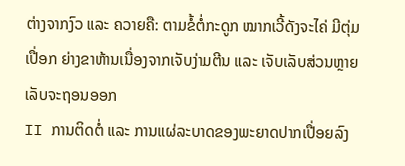ຕ່າງຈາກງົວ ແລະ ຄວາຍຄື: ຕາມຂໍ້ຕໍ່ກະດູກ ໝາກເວີ້ດັງຈະໄຄ່ ມີຕຸ່ມເປື່ອກ ຍ່າງຂາຫ້ານເນື່ອງຈາກເຈັບງ່າມຕີນ ແລະ ເຈັບເລັບສ່ວນຫຼາຍເລັບຈະຖອນອອກ
II ການຕິດຕໍ່ ແລະ ການແຜ່ລະບາດຂອງພະຍາດປາກເປື່ອຍລົງ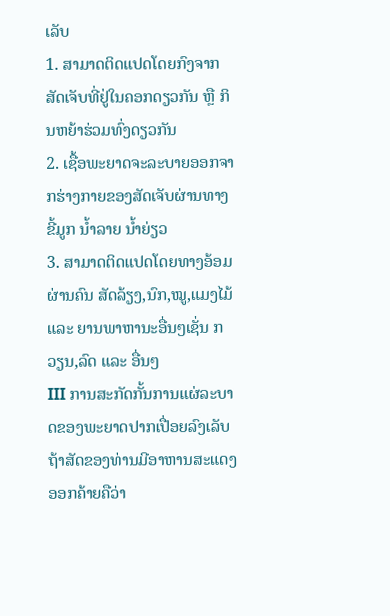ເລັບ
1. ສາມາດຕິດແປດໂດຍກົງຈາກສັດເຈັບທີ່ຢູ່ໃນຄອກດຽວກັນ ຫຼື ກິນຫຍ້າຮ່ວມທົ່ງດຽວກັນ
2. ເຊື້ອພະຍາດຈະລະບາຍອອກຈາກຮ່າງກາຍຂອງສັດເຈັບຜ່ານທາງຂີ້ມູກ ນໍ້າລາຍ ນໍ້າຍ່ຽວ
3. ສາມາດຕິດແປດໂດຍທາງອ້ອມຜ່ານຄົນ ສັດລ້ຽງ,ນົກ,ໝູ,ແມງໄມ້ ແລະ ຍານພາຫານະອື່ນໆເຊັ່ນ ກວຽນ,ລົດ ແລະ ອື່ນໆ
III ການສະກັດກັ້ນການແຜ່ລະບາດຂອງພະຍາດປາກເປື່ອຍລົງເລັບ
ຖ້າສັດຂອງທ່ານມີອາຫານສະແດງອອກຄ້າຍຄືວ່າ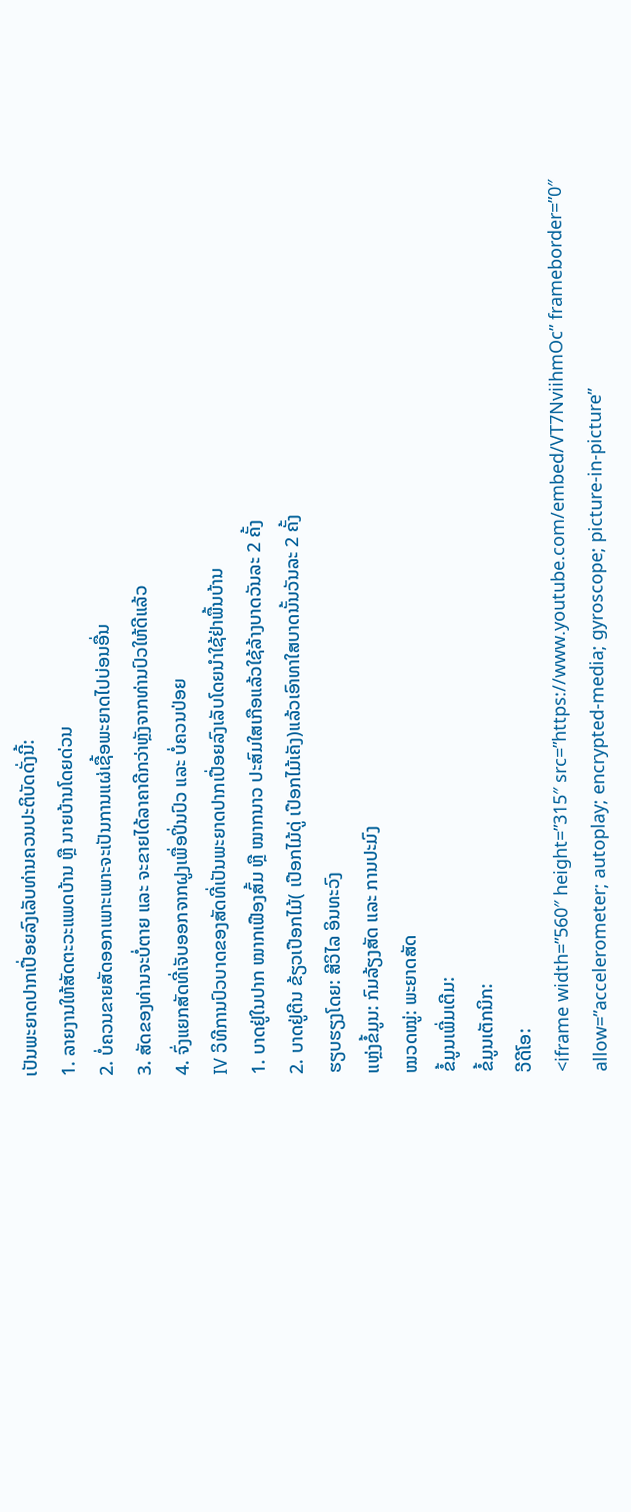ເປັນພະຍາດປາກເປື່ອຍລົງເລັບທ່ານຄວນປະຕິບັດດັ່ງນີ້:
1. ລາຍງານໃຫ້ສັດຕະວະແພດບ້ານ ຫຼື ນາຍບ້ານໂດຍດ່ວນ
2. ບໍ່ຄວນຂາຍສັດອອກເພາະເພາະຈະເປັນການແຜ່ເຊື້ອພະຍາດໄປບ່ອນອື່ນ
3. ສັດຂອງທ່ານຈະບໍ່ຕາຍ ແລະ ຈະຂາຍໄດ້ລາຄາດີກວ່າຫຼັງຈາກທ່ານປົວໃຫ້ດີແລ້ວ
4. ຈົ່ງແຍກສັດທີ່ເຈັບອອກຈາກຝູງເພື່ອປິ່ນປົວ ແລະ ບໍ່ຄວນປ່ອຍ
IV ວິທີການປົວບາດຂອງສັດທີ່ເປັນພະຍາດປາກເປື່ອຍລົງເລັບໂດຍນໍາໃຊ້ຢ່າພື້ນບ້ານ
1. ບາດຢູ່ໃນປາກ ໝາກເຟືອງສົ້ມ ຫຼື ໝາກນາວ ປະສົມໃສເກືອແລ້ວໃຊ້ລ້າງບາດວັນລະ 2 ຄັ້ງ
2. ບາດຢູ່ຕີນ ຂ້ຽວເປືອກໄມ້( ເປືອກໄມ້ດູ່ ເປືອກໄມ້ເຄັງ)ແລ້ວເອົາທາໃສບາດນັ້ນວັນລະ 2 ຄັ້ງ
ຮຽບຮຽງໂດຍ: ສີວິໄລ ອິນທະວົງ
ແຫຼ່ງຂໍ້ມູນ: ກົມລ້ຽງສັດ ແລະ ການປະມົງ
ໝວດໝູ່: ພະຍາດສັດ
ຂໍ້ມູນເພີ່ມເຕີມ:
ຂໍ້ມູນເຕັກນິກ:
ວີດີໂອ:
<iframe width=”560″ height=”315″ src=”https://www.youtube.com/embed/VT7NviihmOc” frameborder=”0″ allow=”accelerometer; autoplay; encrypted-media; gyroscope; picture-in-picture”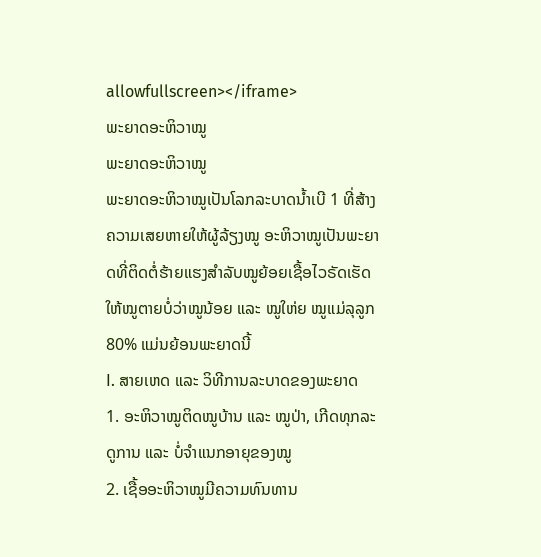allowfullscreen></iframe>
ພະຍາດອະຫິວາໝູ
ພະຍາດອະຫິວາໝູ
ພະຍາດອະຫິວາໝູເປັນໂລກລະບາດນໍ້າເບີ 1 ທີ່ສ້າງຄວາມເສຍຫາຍໃຫ້ຜູ້ລ້ຽງໝູ ອະຫິວາໝູເປັນພະຍາດທີ່ຕິດຕໍ່ຮ້າຍແຮງສຳລັບໝູຍ້ອຍເຊື້ອໄວຣັດເຮັດໃຫ້ໝູຕາຍບໍ່ວ່າໝູນ້ອຍ ແລະ ໝູໃຫ່ຍ ໝູແມ່ລຸລູກ 80% ແມ່ນຍ້ອນພະຍາດນີ້
I. ສາຍເຫດ ແລະ ວິທີການລະບາດຂອງພະຍາດ
1. ອະຫິວາໝູຕິດໝູບ້ານ ແລະ ໝູປ່າ, ເກີດທຸກລະດູການ ແລະ ບໍ່ຈຳແນກອາຍຸຂອງໝູ
2. ເຊື້ອອະຫິວາໝູມີຄວາມທົນທານ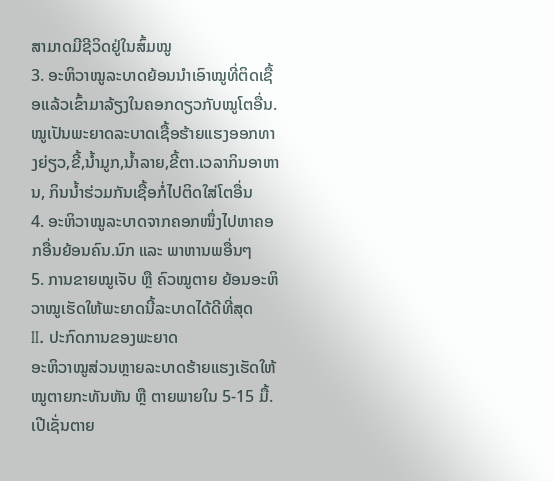ສາມາດມີຊີວິດຢູ່ໃນສົ້ມໝູ
3. ອະຫິວາໝູລະບາດຍ້ອນນຳເອົາໝູທີ່ຕິດເຊື້ອແລ້ວເຂົ້າມາລ້ຽງໃນຄອກດຽວກັບໝູໂຕອື່ນ.ໝູເປັນພະຍາດລະບາດເຊື້ອຮ້າຍແຮງອອກທາງຍ່ຽວ,ຂີ້,ນໍ້າມູກ,ນໍ້າລາຍ,ຂີ້ຕາ.ເວລາກິນອາຫານ, ກິນນໍ້າຮ່ວມກັນເຊື້ອກໍ່ໄປຕິດໃສ່ໂຕອື່ນ
4. ອະຫິວາໝູລະບາດຈາກຄອກໜຶ່ງໄປຫາຄອກອື່ນຍ້ອນຄົນ.ນົກ ແລະ ພາຫານພອື່ນໆ
5. ການຂາຍໝູເຈັບ ຫຼື ຄົວໝູຕາຍ ຍ້ອນອະຫິວາໝູເຮັດໃຫ້ພະຍາດນີ້ລະບາດໄດ້ດີທີ່ສຸດ
II. ປະກົດການຂອງພະຍາດ
ອະຫິວາໝູສ່ວນຫຼາຍລະບາດຮ້າຍແຮງເຮັດໃຫ້ໝູຕາຍກະທັນຫັນ ຫຼື ຕາຍພາຍໃນ 5-15 ມື້. ເປີເຊັ່ນຕາຍ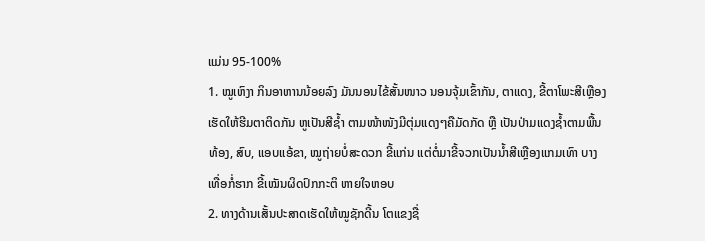ແມ່ນ 95-100%
1. ໝູເຫົງາ ກິນອາຫານນ້ອຍລົງ ມັນນອນໄຂ້ສັ້ນໜາວ ນອນຈຸ້ມເຂົ້າກັນ, ຕາແດງ, ຂີ້ຕາໂພະສີເຫຼືອງ ເຮັດໃຫ້ຮີມຕາຕິດກັນ ຫູເປັນສີຊໍ້າ ຕາມໜ້າໜັງມີຕຸ່ມແດງໆຄືມັດກັດ ຫຼື ເປັນປ່າມແດງຊໍ້າຕາມພື້ນທ້ອງ, ສົບ, ແອບແອ້ຂາ, ໝູຖ່າຍບໍ່ສະດວກ ຂີ້ແກ່ນ ແຕ່ຕໍ່ມາຂີ້ຈວກເປັນນໍ້າສີເຫຼືອງແກມເທົາ ບາງເທື່ອກໍ່ຮາກ ຂີ້ເໝັນຜິດປົກກະຕິ ຫາຍໃຈຫອບ
2. ທາງດ້ານເສັ້ນປະສາດເຮັດໃຫ້ໝູຊັກດີ້ນ ໂຕແຂງຊື່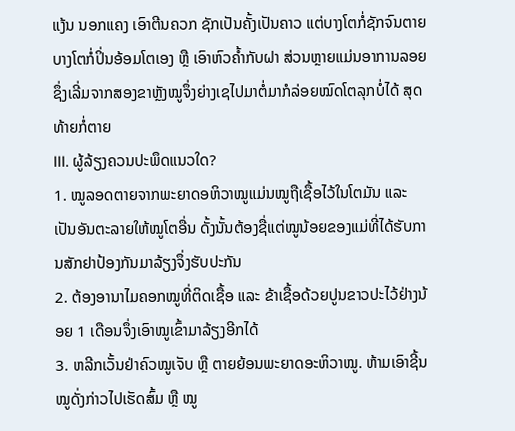ແງ້ນ ນອກແຄງ ເອົາຕີນຄວກ ຊັກເປັນຄັ້ງເປັນຄາວ ແຕ່ບາງໂຕກໍ່ຊັກຈົນຕາຍ ບາງໂຕກໍ່ປິ່ນອ້ອມໂຕເອງ ຫຼື ເອົາຫົວຄໍ້າກັບຝາ ສ່ວນຫຼາຍແມ່ນອາການລອຍຊຶ່ງເລີ່ມຈາກສອງຂາຫຼັງໝູຈຶ່ງຍ່າງເຊໄປມາຕໍ່ມາກໍລ່ອຍໝົດໂຕລຸກບໍ່ໄດ້ ສຸດທ້າຍກໍ່ຕາຍ
III. ຜູ້ລ້ຽງຄວນປະພຶດແນວໃດ?
1. ໝູລອດຕາຍຈາກພະຍາດອຫິວາໝູແມ່ນໝູຖືເຊື້ອໄວ້ໃນໂຕມັນ ແລະ ເປັນອັນຕະລາຍໃຫ້ໝູໂຕອື່ນ ດັ້ງນັ້ນຕ້ອງຊື່ແຕ່ໝູນ້ອຍຂອງແມ່ທີ່ໄດ້ຮັບການສັກຢາປ້ອງກັນມາລ້ຽງຈຶ່ງຮັບປະກັນ
2. ຕ້ອງອານາໄມຄອກໝູທີ່ຕິດເຊື້ອ ແລະ ຂ້າເຊື້ອດ້ວຍປູນຂາວປະໄວ້ຢ່າງນ້ອຍ 1 ເດືອນຈຶ່ງເອົາໝູເຂົ້າມາລ້ຽງອີກໄດ້
3. ຫລີກເວັ້ນຢ່າຄົວໝູເຈັບ ຫຼື ຕາຍຍ້ອນພະຍາດອະຫິວາໝູ. ຫ້າມເອົາຊີ້ນໝູດັ່ງກ່າວໄປເຮັດສົ້ມ ຫຼື ໝູ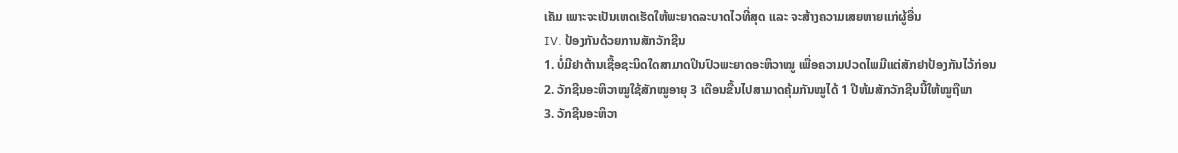ເຄັມ ເພາະຈະເປັນເຫດເຮັດໃຫ້ພະຍາດລະບາດໄວທີ່ສຸດ ແລະ ຈະສ້າງຄວາມເສຍຫາຍແກ່ຜູ້ອື່ນ
IV. ປ້ອງກັນດ້ວຍການສັກວັກຊີນ
1. ບໍ່ມີຢາຕ້ານເຊື້ອຊະນິດໃດສາມາດປິນປົວພະຍາດອະຫິວາໝູ ເພື່ອຄວາມປວດໄພມີແຕ່ສັກຢາປ້ອງກັນໄວ້ກ່ອນ
2. ວັກຊີນອະຫິວາໝູໃຊ້ສັກໝູອາຍຸ 3 ເດືອນຂື້ນໄປສາມາດຄຸ້ມກັນໝູໄດ້ 1 ປີຫ້ມສັກວັກຊີນນີ້ໃຫ້ໝູຖືພາ
3. ວັກຊີນອະຫິວາ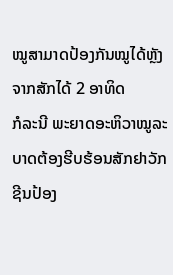ໝູສາມາດປ້ອງກັນໝູໄດ້ຫຼັງຈາກສັກໄດ້ 2 ອາທິດ
ກໍລະນີ ພະຍາດອະຫິວາໝູລະບາດຕ້ອງຮີບຮ້ອນສັກຢາວັກຊີນປ້ອງ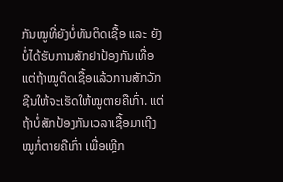ກັນໝູທີ່ຍັງບໍ່ທັນຕິດເຊື້ອ ແລະ ຍັງບໍ່ໄດ້ຮັບການສັກຢາປ້ອງກັນເທື່ອແຕ່ຖ້າໝູຕິດເຊື້ອແລ້ວການສັກວັກຊີນໃຫ້ຈະເຮັດໃຫ້ໝູຕາຍຄືເກົ່າ. ແຕ່ຖ້າບໍ່ສັກປ້ອງກັນເວລາເຊື້ອມາເຖີງໝູກໍ່ຕາຍຄືເກົ່າ ເພື່ອເຫຼີກ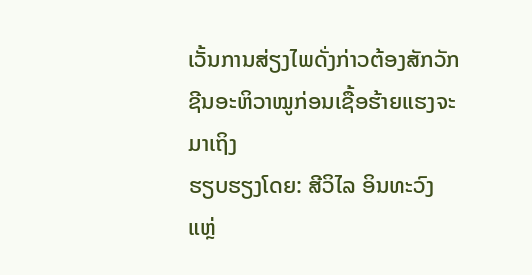ເວັ້ນການສ່ຽງໄພດັ່ງກ່າວຕ້ອງສັກວັກຊີນອະຫິວາໝູກ່ອນເຊື້ອຮ້າຍແຮງຈະມາເຖິງ
ຮຽບຮຽງໂດຍ: ສີວິໄລ ອິນທະວົງ
ແຫຼ່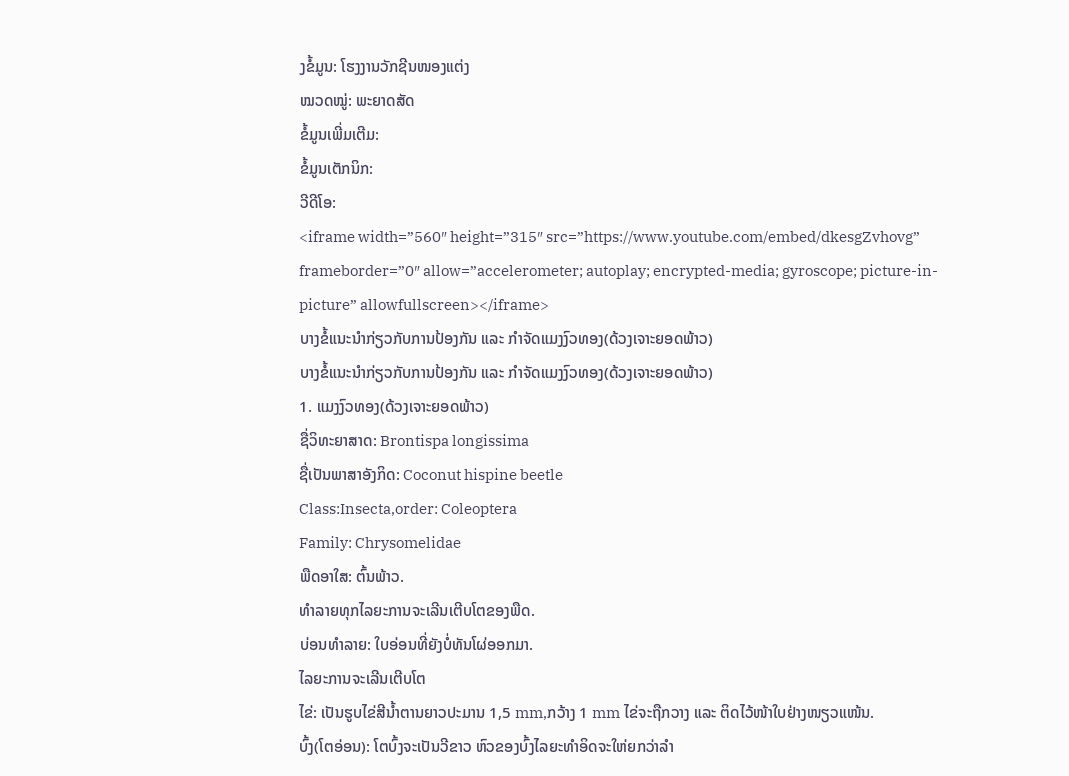ງຂໍ້ມູນ: ໂຮງງານວັກຊີນໜອງແຕ່ງ
ໝວດໝູ່: ພະຍາດສັດ
ຂໍ້ມູນເພີ່ມເຕີມ:
ຂໍ້ມູນເຕັກນິກ:
ວີດີໂອ:
<iframe width=”560″ height=”315″ src=”https://www.youtube.com/embed/dkesgZvhovg” frameborder=”0″ allow=”accelerometer; autoplay; encrypted-media; gyroscope; picture-in-picture” allowfullscreen></iframe>
ບາງຂໍ້ແນະນຳກ່ຽວກັບການປ້ອງກັນ ແລະ ກຳຈັດແມງງົວທອງ(ດ້ວງເຈາະຍອດພ້າວ)
ບາງຂໍ້ແນະນຳກ່ຽວກັບການປ້ອງກັນ ແລະ ກຳຈັດແມງງົວທອງ(ດ້ວງເຈາະຍອດພ້າວ)
1. ແມງງົວທອງ(ດ້ວງເຈາະຍອດພ້າວ)
ຊື່ວິທະຍາສາດ: Brontispa longissima
ຊື່ເປັນພາສາອັງກິດ: Coconut hispine beetle
Class:Insecta,order: Coleoptera
Family: Chrysomelidae
ພືດອາໃສ: ຕົ້ນພ້າວ.
ທຳລາຍທຸກໄລຍະການຈະເລີນເຕີບໂຕຂອງພືດ.
ບ່ອນທຳລາຍ: ໃບອ່ອນທີ່ຍັງບໍ່ທັນໂຜ່ອອກມາ.
ໄລຍະການຈະເລີນເຕີບໂຕ
ໄຂ່: ເປັນຮູບໄຂ່ສີນໍ້າຕານຍາວປະມານ 1,5 mm,ກວ້າງ 1 mm ໄຂ່ຈະຖືກວາງ ແລະ ຕິດໄວ້ໜ້າໃບຢ່າງໜຽວແໜ້ນ.
ບົ້ງ(ໂຕອ່ອນ): ໂຕບົ້ງຈະເປັນວີຂາວ ຫົວຂອງບົ້ງໄລຍະທຳອິດຈະໃຫ່ຍກວ່າລຳ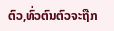ຕົວ,ທົ່ວຕົນຕົວຈະຖືກ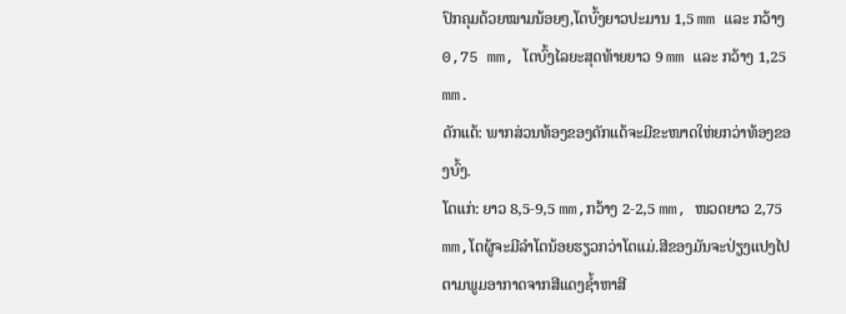ປົກຄຸມດ້ວຍໝາມນ້ອຍໆ,ໂຕບົ້ງຍາວປະມານ 1,5 mm ແລະ ກວ້າງ 0,75 mm, ໂຕບົ້ງໄລຍະສຸດທ້າຍຍາວ 9 mm ແລະ ກວ້າງ 1,25 mm.
ດັກແດ້: ພາກສ່ວນທ້ອງຂອງດັກແດ້ຈະມີຂະໜາດໃຫ່ຍກວ່າທ້ອງຂອງບົ້ງ.
ໂຕແກ່: ຍາວ 8,5-9,5 mm,ກວ້າງ 2-2,5 mm, ໜວດຍາວ 2,75 mm,ໂຕຜູ້ຈະມີລຳໂຕນ້ອຍຮຽວກວ່າໂຕແມ່.ສີຂອງມັນຈະປ່ຽງແປງໄປຕາມພູມອາກາດຈາກສີແດງຊໍ້າຫາສີ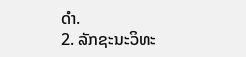ດຳ.
2. ລັກຊະນະວິທະ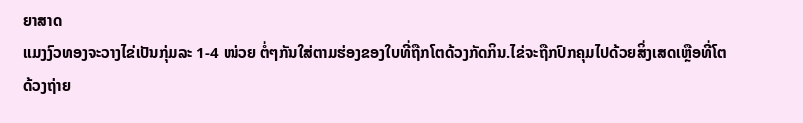ຍາສາດ
ແມງງົວທອງຈະວາງໄຂ່ເປັນກຸ່ມລະ 1-4 ໜ່ວຍ ຕໍ່ໆກັນໃສ່ຕາມຮ່ອງຂອງໃບທີ່ຖືກໂຕດ້ວງກັດກິນ.ໄຂ່ຈະຖືກປົກຄຸມໄປດ້ວຍສິ່ງເສດເຫຼືອທີ່ໂຕດ້ວງຖ່າຍ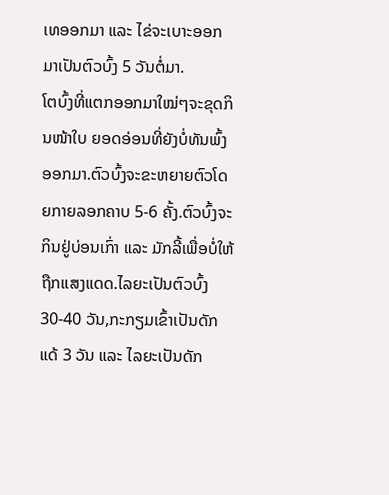ເທອອກມາ ແລະ ໄຂ່ຈະເບາະອອກມາເປັນຕົວບົ້ງ 5 ວັນຕໍ່ມາ.
ໂຕບົ້ງທີ່ແຕກອອກມາໃໝ່ໆຈະຂຸດກິນໜ້າໃບ ຍອດອ່ອນທີ່ຍັງບໍ່ທັນພົ້ງອອກມາ.ຕົວບົ້ງຈະຂະຫຍາຍຕົວໂດຍກາຍລອກຄາບ 5-6 ຄັ້ງ.ຕົວບົ້ງຈະກິນຢູ່ບ່ອນເກົ່າ ແລະ ມັກລີ້ເພື່ອບໍ່ໃຫ້ຖືກແສງແດດ.ໄລຍະເປັນຕົວບົ້ງ 30-40 ວັນ,ກະກຽມເຂົ້າເປັນດັກແດ້ 3 ວັນ ແລະ ໄລຍະເປັນດັກ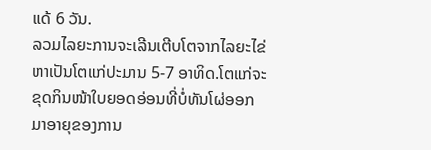ແດ້ 6 ວັນ.
ລວມໄລຍະການຈະເລີນເຕີບໂຕຈາກໄລຍະໄຂ່ຫາເປັນໂຕແກ່ປະມານ 5-7 ອາທິດ.ໂຕແກ່ຈະຂຸດກິນໜ້າໃບຍອດອ່ອນທີ່ບໍ່ທັນໂຜ່ອອກມາອາຍຸຂອງການ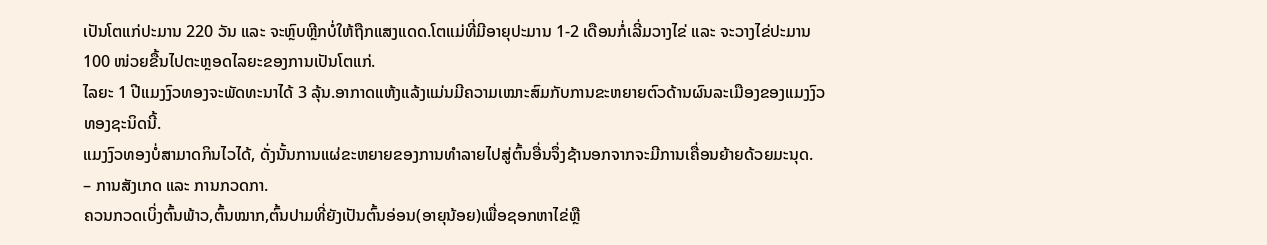ເປັນໂຕແກ່ປະມານ 220 ວັນ ແລະ ຈະຫຼົບຫຼີກບໍ່ໃຫ້ຖືກແສງແດດ.ໂຕແມ່ທີ່ມີອາຍຸປະມານ 1-2 ເດືອນກໍ່ເລີ່ມວາງໄຂ່ ແລະ ຈະວາງໄຂ່ປະມານ 100 ໜ່ວຍຂື້ນໄປຕະຫຼອດໄລຍະຂອງການເປັນໂຕແກ່.
ໄລຍະ 1 ປີແມງງົວທອງຈະພັດທະນາໄດ້ 3 ລຸ້ນ.ອາກາດແຫ້ງແລ້ງແມ່ນມີຄວາມເໝາະສົມກັບການຂະຫຍາຍຕົວດ້ານຜົນລະເມືອງຂອງແມງງົວທອງຊະນິດນີ້.
ແມງງົວທອງບໍ່ສາມາດກິນໄວໄດ້, ດັ່ງນັ້ນການແຜ່ຂະຫຍາຍຂອງການທຳລາຍໄປສູ່ຕົ້ນອື່ນຈຶ່ງຊ້ານອກຈາກຈະມີການເຄື່ອນຍ້າຍດ້ວຍມະນຸດ.
– ການສັງເກດ ແລະ ການກວດກາ.
ຄວນກວດເບິ່ງຕົ້ນພ້າວ,ຕົ້ນໝາກ,ຕົ້ນປາມທີ່ຍັງເປັນຕົ້ນອ່ອນ(ອາຍຸນ້ອຍ)ເພື່ອຊອກຫາໄຂ່ຫຼື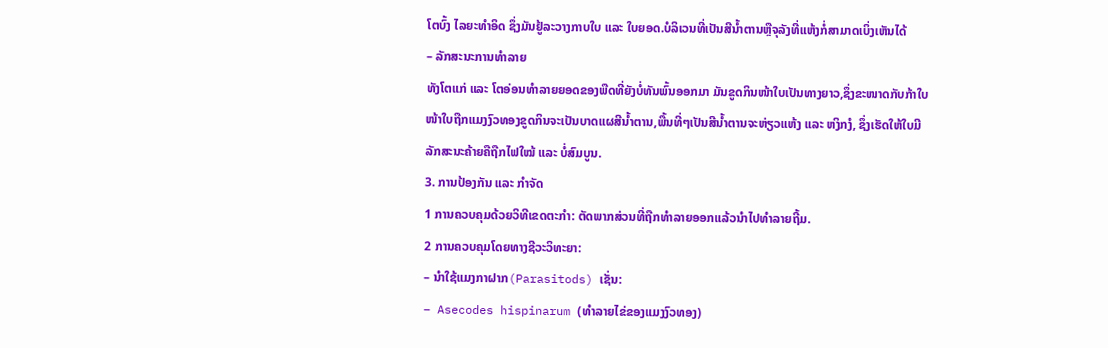ໂຕບົ້ງ ໄລຍະທຳອິດ ຊຶ່ງມັນຢູ້ລະວາງກາບໃບ ແລະ ໃບຍອດ.ບໍລິເວນທີ່ເປັນສີນໍ້າຕານຫຼືຈຸລັງທີ່ແຫ້ງກໍ່ສາມາດເບິ່ງເຫັນໄດ້
– ລັກສະນະການທຳລາຍ
ທັງໂຕແກ່ ແລະ ໂຕອ່ອນທຳລາຍຍອດຂອງພືດທີ່ຍັງບໍ່ທັນພົ້ນອອກມາ ມັນຂູດກິນໜ້າໃບເປັນທາງຍາວ,ຊຶ່ງຂະໜາດກັບກ້າໃບ ໜ້າໃບຖືກແມງງົວທອງຂູດກິນຈະເປັນບາດແຜສີນໍ້າຕານ,ພື້ນທີ່ໆເປັນສີນໍ້າຕານຈະຫ່ຽວແຫ້ງ ແລະ ຫງິກງໍ, ຊຶ່ງເຮັດໃຫ້ໃບມີລັກສະນະຄ້າຍຄືຖືກໄຟໃໝ້ ແລະ ບໍ່ສົມບູນ.
3. ການປ້ອງກັນ ແລະ ກຳຈັດ
1 ການຄວບຄຸມດ້ວຍວິທີເຂດຕະກຳ: ຕັດພາກສ່ວນທີ່ຖືກທຳລາຍອອກແລ້ວນຳໄປທຳລາຍຖີ້ມ.
2 ການຄວບຄຸມໂດຍທາງຊີວະວິທະຍາ:
– ນຳໃຊ້ແມງກາຝາກ(Parasitods) ເຊັ່ນ:
– Asecodes hispinarum (ທຳລາຍໄຂ່ຂອງແມງງົວທອງ)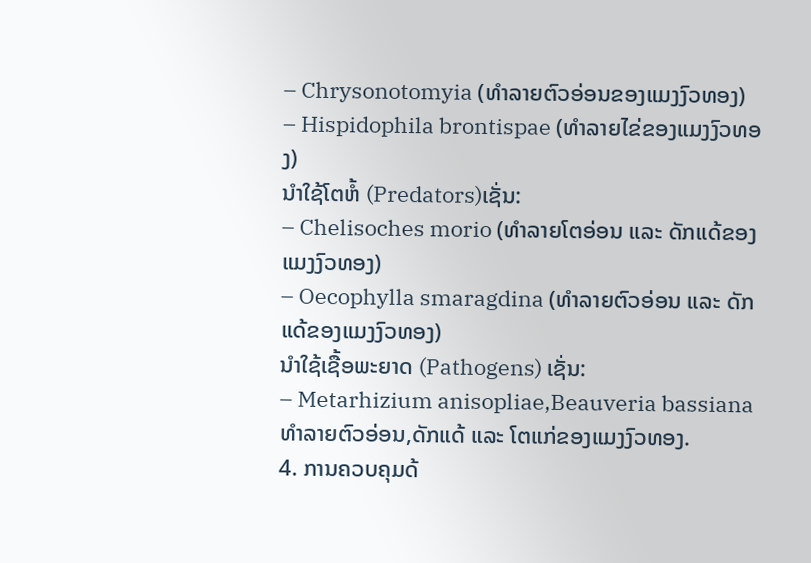– Chrysonotomyia (ທຳລາຍຕົວອ່ອນຂອງແມງງົວທອງ)
– Hispidophila brontispae (ທຳລາຍໄຂ່ຂອງແມງງົວທອງ)
ນຳໃຊ້ໂຕຫໍ້ (Predators)ເຊັ່ນ:
– Chelisoches morio (ທຳລາຍໂຕອ່ອນ ແລະ ດັກແດ້ຂອງແມງງົວທອງ)
– Oecophylla smaragdina (ທຳລາຍຕົວອ່ອນ ແລະ ດັກແດ້ຂອງແມງງົວທອງ)
ນຳໃຊ້ເຊື້ອພະຍາດ (Pathogens) ເຊັ່ນ:
– Metarhizium anisopliae,Beauveria bassiana ທຳລາຍຕົວອ່ອນ,ດັກແດ້ ແລະ ໂຕແກ່ຂອງແມງງົວທອງ.
4. ການຄວບຄຸມດ້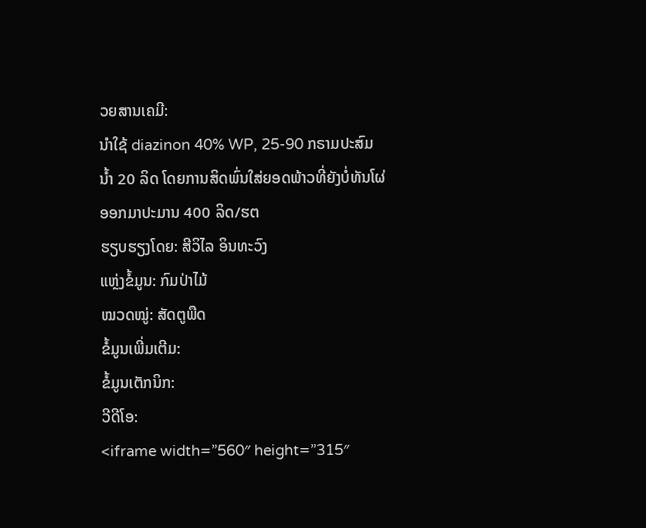ວຍສານເຄມີ:
ນຳໃຊ້ diazinon 40% WP, 25-90 ກຣາມປະສົມນໍ້າ 20 ລິດ ໂດຍການສິດພົ່ນໃສ່ຍອດພ້າວທີ່ຍັງບໍ່ທັນໂຜ່ອອກມາປະມານ 400 ລິດ/ຮຕ
ຮຽບຮຽງໂດຍ: ສີວິໄລ ອິນທະວົງ
ແຫຼ່ງຂໍ້ມູນ: ກົມປ່າໄມ້
ໝວດໝູ່: ສັດຕູພືດ
ຂໍ້ມູນເພີ່ມເຕີມ:
ຂໍ້ມູນເຕັກນິກ:
ວີດີໂອ:
<iframe width=”560″ height=”315″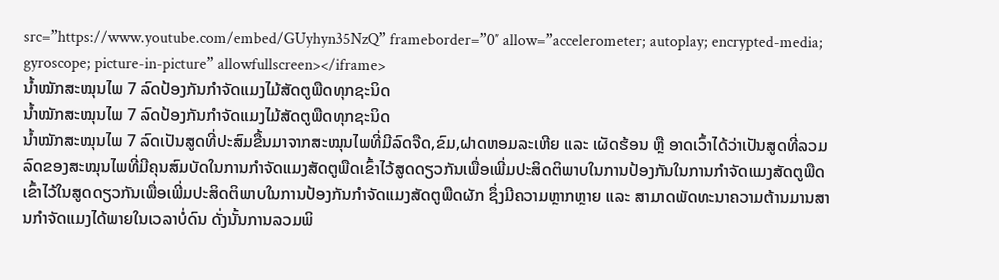src=”https://www.youtube.com/embed/GUyhyn35NzQ” frameborder=”0″ allow=”accelerometer; autoplay; encrypted-media; gyroscope; picture-in-picture” allowfullscreen></iframe>
ນໍ້າໝັກສະໝຸນໄພ 7 ລົດປ້ອງກັນກຳຈັດແມງໄມ້ສັດຕູພືດທຸກຊະນິດ
ນໍ້າໝັກສະໝຸນໄພ 7 ລົດປ້ອງກັນກຳຈັດແມງໄມ້ສັດຕູພືດທຸກຊະນິດ
ນໍ້າໝັກສະໝຸນໄພ 7 ລົດເປັນສູດທີ່ປະສົມຂື້ນມາຈາກສະໝຸນໄພທີ່ມີລົດຈືດ,ຂົມ,ຝາດຫອມລະເຫີຍ ແລະ ເຜັດຮ້ອນ ຫຼື ອາດເວົ້າໄດ້ວ່າເປັນສູດທີ່ລວມລົດຂອງສະໝຸນໄພທີ່ມີຄຸນສົມບັດໃນການກຳຈັດແມງສັດຕູພືດເຂົ້າໄວ້ສູດດຽວກັນເພື່ອເພີ່ມປະສິດຕິພາບໃນການປ້ອງກັນໃນການກຳຈັດແມງສັດຕູພືດເຂົ້າໄວ້ໃນສູດດຽວກັນເພື່ອເພີ່ມປະສິດຕິພາບໃນການປ້ອງກັນກຳຈັດແມງສັດຕູພືດຜັກ ຊຶ່ງມີຄວາມຫຼາກຫຼາຍ ແລະ ສາມາດພັດທະນາຄວາມຕ້ານມານສານກຳຈັດແມງໄດ້ພາຍໃນເວລາບໍ່ດົນ ດັ່ງນັ້ນການລວມພິ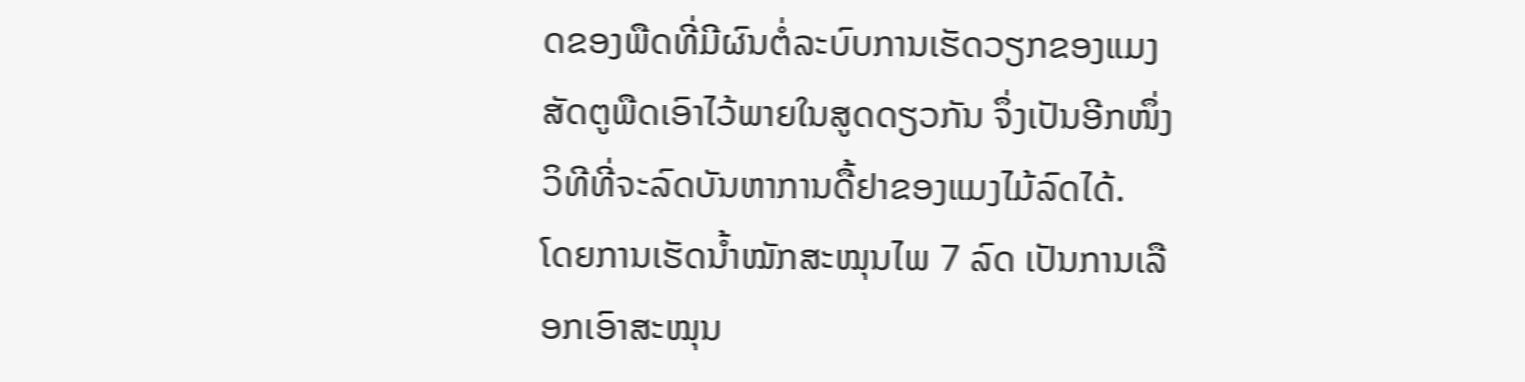ດຂອງພືດທີ່ມີຜົນຕໍ່ລະບົບການເຮັດວຽກຂອງແມງສັດຕູພືດເອົາໄວ້ພາຍໃນສູດດຽວກັນ ຈຶ່ງເປັນອີກໜຶ່ງວິທີທີ່ຈະລົດບັນຫາການດື້ຢາຂອງແມງໄມ້ລົດໄດ້.
ໂດຍການເຮັດນໍ້າໝັກສະໝຸນໄພ 7 ລົດ ເປັນການເລືອກເອົາສະໝຸນ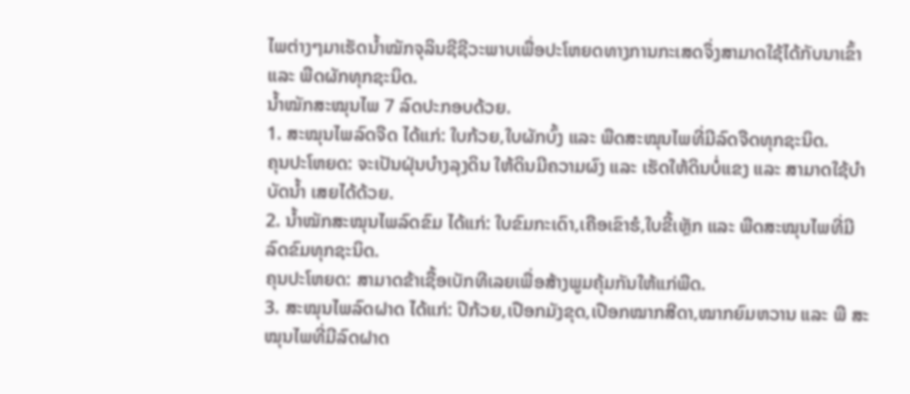ໄພຕ່າງໆມາເຮັດນໍ້າໝັກຈຸລິນຊີຊີວະພາບເພື່ອປະໂຫຍດທາງການກະເສດຈຶ່ງສາມາດໃຊ້ໄດ້ກັບນາເຂົ້າ ແລະ ພືດຜັກທຸກຊະນິດ.
ນໍ້າໝັກສະໝຸນໄພ 7 ລົດປະກອບດ້ວຍ.
1. ສະໝຸນໄພລົດຈືດ ໄດ້ແກ່: ໃບກ້ວຍ,ໃບຜັກບົ້ງ ແລະ ພືດສະໝຸນໄພທີ່ມີລົດຈືດທຸກຊະນິດ.
ຄຸນປະໂຫຍດ: ຈະເປັນຝຸ່ນບໍາງລຸງດິນ ໃຫ້ດິນມີຄວາມຜົງ ແລະ ເຮັດໃຫ້ດິນບໍ່ແຂງ ແລະ ສາມາດໃຊ້ບໍາບັດນໍ້າ ເສຍໄດ້ດ້ວຍ.
2. ນໍ້າໝັກສະໝຸນໄພລົດຂົມ ໄດ້ແກ່: ໃບຂົມກະເດົາ,ເຄືອເຂົາຮໍ,ໃບຂີ້ເຫຼັກ ແລະ ພືດສະໝຸນໄພທີ່ມີລົດຂົມທຸກຊະນິດ.
ຄຸນປະໂຫຍດ: ສາມາດຂ້າເຊື້ອເບັກທີເລຍເພື່ອສ້າງພູມຄຸ້ມກັນໃຫ້ແກ່ພືດ.
3. ສະໝຸນໄພລົດຝາດ ໄດ້ແກ່: ປີກ້ວຍ,ເປືອກມັງຂຸດ,ເປືອກໝາກສີດາ,ໝາກຍົມຫວານ ແລະ ພື ສະ
ໝຸນໄພທີ່ມີລົດຝາດ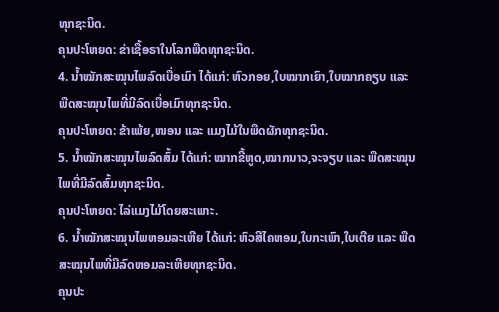ທຸກຊະນິດ.
ຄຸນປະໂຫຍດ: ຂ່າເຊື້ອຣາໃນໂລກພືດທຸກຊະນິດ.
4. ນໍ້າໝັກສະໝຸນໄພລົດເບື່ອເມົາ ໄດ້ແກ່: ຫົວກອຍ,ໃບໝາກເຍົາ,ໃບໝາກຄຽບ ແລະ ພືດສະໝຸນໄພທີ່ມີລົດເບື່ອເມົາທຸກຊະນິດ.
ຄຸນປະໂຫຍດ: ຂ້າເພ້ຍ,ໜອນ ແລະ ແມງໄມ້ໃນພືດຜັກທຸກຊະນິດ.
5. ນໍ້າໝັກສະໝຸນໄພລົດສົ້ມ ໄດ້ແກ່: ໝາກຂີ້ຫູດ,ໝາກນາວ,ຈະຈຽບ ແລະ ພືດສະໝຸນໄພທີ່ມີລົດສົ້ມທຸກຊະນິດ.
ຄຸນປະໂຫຍດ: ໄລ່ແມງໄມ້ໂດຍສະເພາະ.
6. ນໍ້າໝັກສະໝຸນໄພຫອມລະເຫີຍ ໄດ້ແກ່: ຫົວສີໄຄຫອມ,ໃບກະເພົາ,ໃບເຕີຍ ແລະ ພືດສະໝຸນໄພທີ່ມີລົດຫອມລະເຫີຍທຸກຊະນິດ.
ຄຸນປະ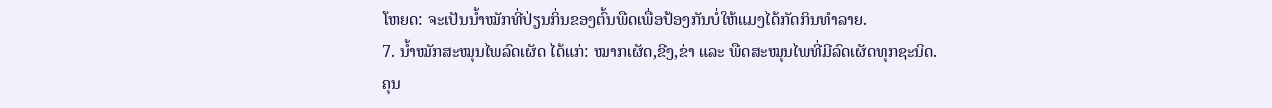ໂຫຍດ: ຈະເປັນນໍ້າໝັກທີ່ປ່ຽນກິ່ນຂອງຕົ້ນພືດເພື່ອປ້ອງກັນບໍ່ໃຫ້ແມງໄດ້ກັດກິນທຳລາຍ.
7. ນໍ້າໝັກສະໝຸນໄພລົດເຜັດ ໄດ້ແກ່: ໝາກເຜັດ,ຂີງ,ຂ່າ ແລະ ພືດສະໝຸນໄພທີ່ມີລົດເຜັດທຸກຊະນິດ.
ຄຸນ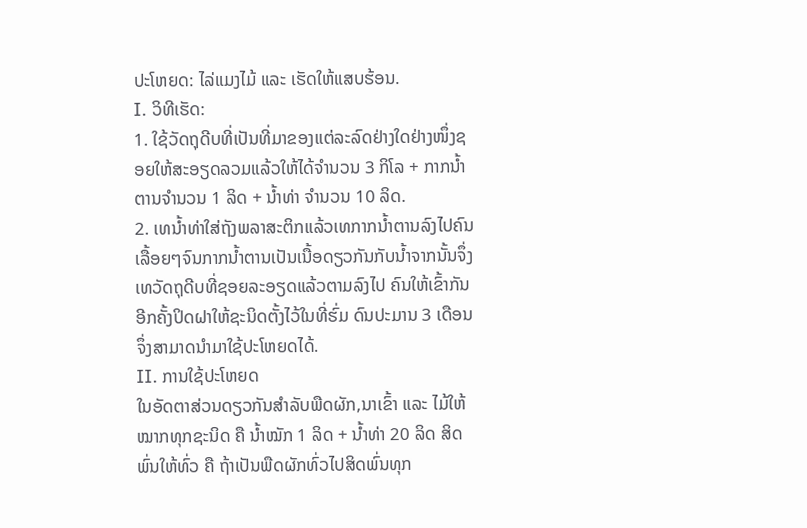ປະໂຫຍດ: ໄລ່ແມງໄມ້ ແລະ ເຮັດໃຫ້ແສບຮ້ອນ.
I. ວິທີເຮັດ:
1. ໃຊ້ວັດຖຸດີບທີ່ເປັນທີ່ມາຂອງແຕ່ລະລົດຢ່າງໃດຢ່າງໜຶ່ງຊອຍໃຫ້ສະອຽດລວມແລ້ວໃຫ້ໄດ້ຈຳນວນ 3 ກິໂລ + ກາກນໍ້າຕານຈຳນວນ 1 ລິດ + ນໍ້າທ່າ ຈຳນວນ 10 ລິດ.
2. ເທນໍ້າທ່າໃສ່ຖັງພລາສະຕິກແລ້ວເທກາກນໍ້າຕານລົງໄປຄົນເລື້ອຍໆຈົນກາກນໍ້າຕານເປັນເນື້ອດຽວກັນກັບນໍ້າຈາກນັ້ນຈຶ່ງເທວັດຖຸດີບທີ່ຊອຍລະອຽດແລ້ວຕາມລົງໄປ ຄົນໃຫ້ເຂົ້າກັນອີກຄັ້ງປິດຝາໃຫ້ຊະນິດຕັ້ງໄວ້ໃນທີ່ຮົ່ມ ດົນປະມານ 3 ເດືອນ ຈຶ່ງສາມາດນໍາມາໃຊ້ປະໂຫຍດໄດ້.
II. ການໃຊ້ປະໂຫຍດ
ໃນອັດຕາສ່ວນດຽວກັນສຳລັບພືດຜັກ,ນາເຂົ້າ ແລະ ໄມ້ໃຫ້ໝາກທຸກຊະນິດ ຄື ນໍ້າໝັກ 1 ລິດ + ນໍ້າທ່າ 20 ລິດ ສິດພົ່ນໃຫ້ທົ່ວ ຄື ຖ້າເປັນພືດຜັກທົ່ວໄປສິດພົ່ນທຸກ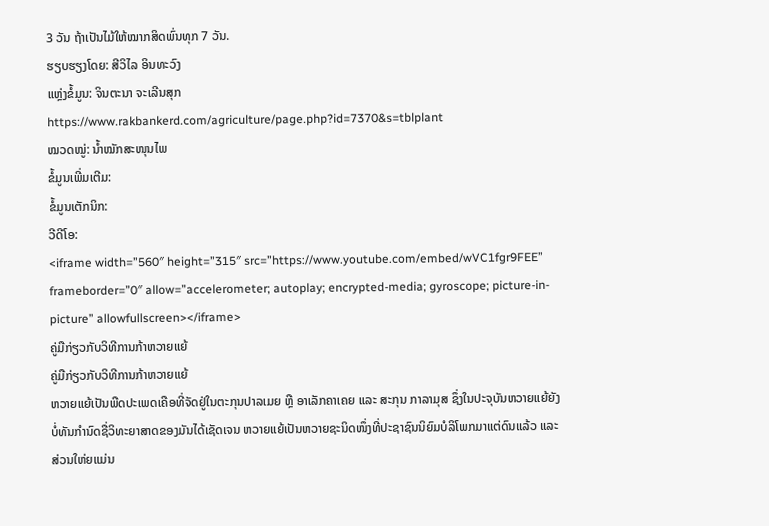3 ວັນ ຖ້າເປັນໄມ້ໃຫ້ໝາກສິດພົ່ນທຸກ 7 ວັນ.
ຮຽບຮຽງໂດຍ: ສີວິໄລ ອິນທະວົງ
ແຫຼ່ງຂໍ້ມູນ: ຈິນຕະນາ ຈະເລີນສຸກ https://www.rakbankerd.com/agriculture/page.php?id=7370&s=tblplant
ໝວດໝູ່: ນໍ້າໝັກສະໜຸນໄພ
ຂໍ້ມູນເພີ່ມເຕີມ:
ຂໍ້ມູນເຕັກນິກ:
ວີດີໂອ:
<iframe width=”560″ height=”315″ src=”https://www.youtube.com/embed/wVC1fgr9FEE” frameborder=”0″ allow=”accelerometer; autoplay; encrypted-media; gyroscope; picture-in-picture” allowfullscreen></iframe>
ຄູ່ມືກ່ຽວກັບວິທີການກ້າຫວາຍແຍ້
ຄູ່ມືກ່ຽວກັບວິທີການກ້າຫວາຍແຍ້
ຫວາຍແຍ້ເປັນພືດປະເພດເຄືອທີ່ຈັດຢູ່ໃນຕະກຸນປາລເມຍ ຫຼື ອາເລັກຄາເຄຍ ແລະ ສະກຸນ ກາລາມຸສ ຊຶ່ງໃນປະຈຸບັນຫວາຍແຍ້ຍັງບໍ່ທັນກຳນົດຊື່ວິທະຍາສາດຂອງມັນໄດ້ເຊັດເຈນ ຫວາຍແຍ້ເປັນຫວາຍຊະນິດໜຶ່ງທີ່ປະຊາຊົນນິຍົມບໍລິໂພກມາແຕ່ດົນແລ້ວ ແລະ ສ່ວນໃຫ່ຍແມ່ນ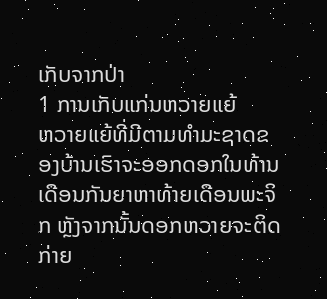ເກັບຈາກປ່າ
1 ການເກັບແກ່ນຫວາຍແຍ້
ຫວາຍແຍ້ທີ່ມີຕາມທຳມະຊາດຂອງບ້ານເຮົາຈະອອກດອກໃນທ້ານເດືອນກັນຍາຫາທ້າຍເດືອນພະຈິກ ຫຼັງຈາກນັ້ນດອກຫວາຍຈະຕິດກ່າຍ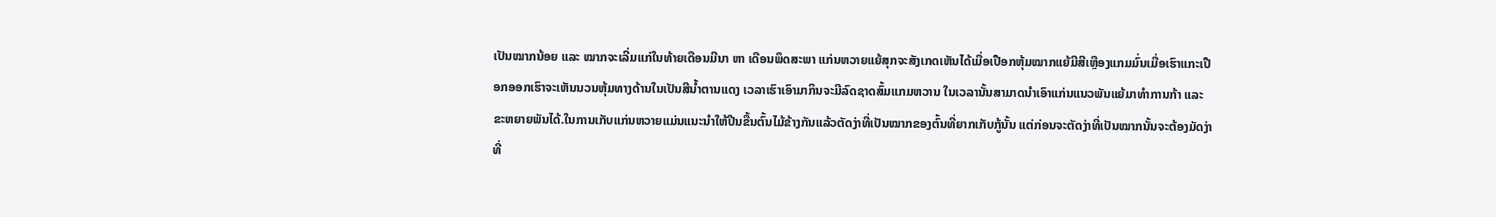ເປັນໝາກນ້ອຍ ແລະ ໝາກຈະເລີ່ມແກ່ໃນທ້າຍເດືອນມີນາ ຫາ ເດືອນພຶດສະພາ ແກ່ນຫວາຍແຍ້ສຸກຈະສັງເກດເຫັນໄດ້ເມື່ອເປືອກຫຸ້ມໝາກແຍ້ມີສີເຫຼືອງແກມມົ່ນເມື່ອເຮົາແກະເປືອກອອກເຮົາຈະເຫັນນວນຫຸ້ມທາງດ້ານໃນເປັນສີນໍ້າຕານແດງ ເວລາເຮົາເອົາມາກິນຈະມີລົດຊາດສົ້ມແກມຫວານ ໃນເວລານັ້ນສາມາດນໍາເອົາແກ່ນແນວພັນແຍ້ມາທຳການກ້າ ແລະ ຂະຫຍາຍພັນໄດ້.ໃນການເກັບແກ່ນຫວາຍແມ່ນແນະນໍາໃຫ້ປີນຂື້ນຕົ້ນໄມ້ຂ້າງກັນແລ້ວຕັດງ່າທີ່ເປັນໝາກຂອງຕົ້ນທີ່ຍາກເກັບກູ້ນັ້ນ ແຕ່ກ່ອນຈະຕັດງ່າທີ່ເປັນໝາກນັ້ນຈະຕ້ອງມັດງ່າທີ່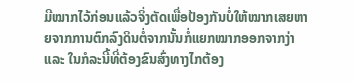ມີໝາກໄວ້ກ່ອນແລ້ວຈິ່ງຕັດເພື່ອປ້ອງກັນບໍ່ໃຫ້ໝາກເສຍຫາຍຈາກການຕົກລົງດິນຕໍ່ຈາກນັ້ນກໍ່ແຍກໝາກອອກຈາກງ່າ ແລະ ໃນກໍລະນີ້ທີ່ຕ້ອງຂົນສົ່ງທາງໄກຕ້ອງ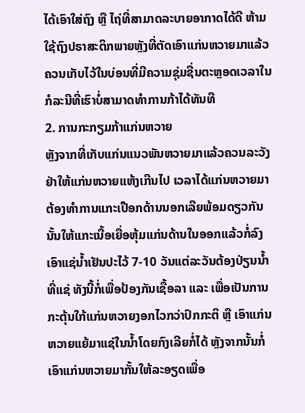ໄດ້ເອົາໃສ່ຖົງ ຫຼື ໄຖ່ທີ່ສາມາດລະບາຍອາກາດໄດ້ດີ ຫ້າມໃຊ້ຖົງປຣາສະຕິກພາຍຫຼັງທີ່ຕັດເອົາແກ່ນຫວາຍມາແລ້ວຄວນເກັບໄວ້ໃນບ່ອນທີ່ມີຄວາມຊຸ່ມຊື່ນຕະຫຼອດເວລາໃນກໍລະນີທີ່ເຮົາບໍ່ສາມາດທຳການກ້າໄດ້ທັນທີ
2. ການກະກຽມກ້າແກ່ນຫວາຍ
ຫຼັງຈາກທີ່ເກັບແກ່ນແນວພັນຫວາຍມາແລ້ວຄວນລະວັງຢ່າໃຫ້ແກ່ນຫວາຍແຫ້ງເກີນໄປ ເວລາໄດ້ແກ່ນຫວາຍມາຕ້ອງທຳການແກະເປືອກດ້ານນອກເລີຍພ້ອມດຽວກັນນັ້ນໃຫ້ແກະເນື້ອເຍື່ອຫຸ້ມແກ່ນດ້ານໃນອອກແລ້ວກໍ່ລົງເອົາແຊ່ນໍ້າເຢັນປະໄວ້ 7-10 ວັນແຕ່ລະວັນຕ້ອງປ່ຽນນໍ້າທີ່ແຊ່ ທັງນີ້ກໍ່ເພື່ອປ້ອງກັນເຊື້ອລາ ແລະ ເພື່ອເປັນການກະຕຸ້ນໃກ້ແກ່ນຫວາຍງອກໄວກວ່າປົກກະຕິ ຫຼື ເອົາແກ່ນຫວາຍແຍ້ມາແຊ່ໃນນໍ້າໂດຍກົງເລີຍກໍ່ໄດ້ ຫຼັງຈາກນັ້ນກໍ່ເອົາແກ່ນຫວາຍມາກັ້ນໃຫ້ລະອຽດເພື່ອ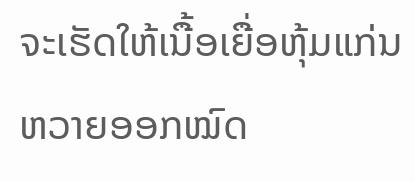ຈະເຮັດໃຫ້ເນື້ອເຍື່ອຫຸ້ມແກ່ນຫວາຍອອກໝົດ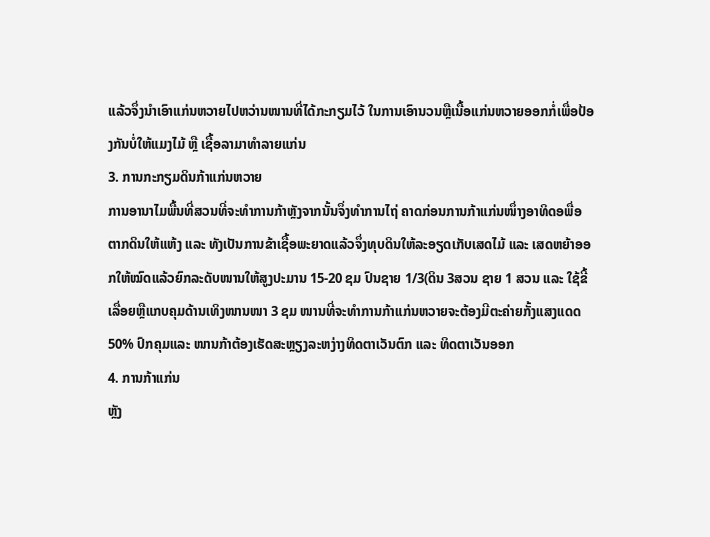ແລ້ວຈຶ່ງນໍາເອົາແກ່ນຫວາຍໄປຫວ່ານໜານທີ່ໄດ້ກະກຽມໄວ້ ໃນການເອົານວນຫຼືເນື້ອແກ່ນຫວາຍອອກກໍ່ເພື່ອປ້ອງກັນບໍ່ໃຫ້ແມງໄມ້ ຫຼື ເຊື້ອລາມາທຳລາຍແກ່ນ
3. ການກະກຽມດິນກ້າແກ່ນຫວາຍ
ການອານາໄມພື້ນທີ່ສວນທີ່ຈະທຳການກ້າຫຼັງຈາກນັ້ນຈຶ່ງທຳການໄຖ່ ຄາດກ່ອນການກ້າແກ່ນໜຶ່າງອາທິດອພື່ອຕາກດິນໃຫ້ແຫ້ງ ແລະ ທັງເປັນການຂ້າເຊື້ອພະຍາດແລ້ວຈຶ່ງທຸບດິນໃຫ້ລະອຽດເກັບເສດໄມ້ ແລະ ເສດຫຍ້າອອກໃຫ້ໝົດແລ້ວຍົກລະດັບໜານໃຫ້ສູງປະມານ 15-20 ຊມ ປົນຊາຍ 1/3(ດິນ 3ສວນ ຊາຍ 1 ສວນ ແລະ ໃຊ້ຂີ້ເລື່ອຍຫຼືແກບຄຸມດ້ານເທິງໜານໜາ 3 ຊມ ໜານທີ່ຈະທຳການກ້າແກ່ນຫວາຍຈະຕ້ອງມີຕະຄ່າຍກັ້ງແສງແດດ 50% ປົກຄຸມແລະ ໜານກ້າຕ້ອງເຮັດສະຫຼຽງລະຫງ່າງທິດຕາເວັນຕົກ ແລະ ທິດຕາເວັນອອກ
4. ການກ້າແກ່ນ
ຫຼັງ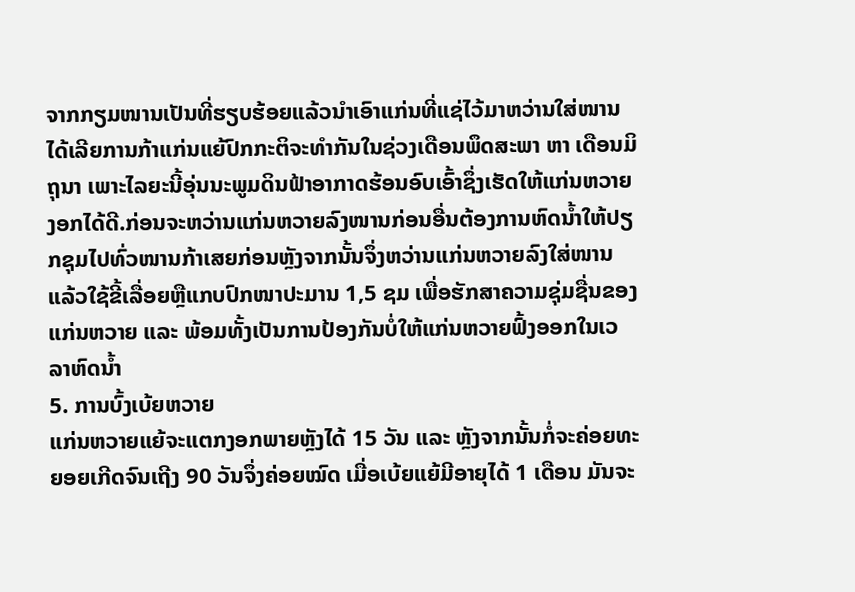ຈາກກຽມໜານເປັນທີ່ຮຽບຮ້ອຍແລ້ວນໍາເອົາແກ່ນທີ່ແຊ່ໄວ້ມາຫວ່ານໃສ່ໜານໄດ້ເລີຍການກ້າແກ່ນແຍ້ປົກກະຕິຈະທຳກັນໃນຊ່ວງເດືອນພຶດສະພາ ຫາ ເດືອນມິຖຸນາ ເພາະໄລຍະນີ້ອຸ່ນນະພູມດິນຟ້າອາກາດຮ້ອນອົບເອົ້າຊຶ່ງເຮັດໃຫ້ແກ່ນຫວາຍງອກໄດ້ດີ.ກ່ອນຈະຫວ່ານແກ່ນຫວາຍລົງໜານກ່ອນອື່ນຕ້ອງການຫົດນໍ້າໃຫ້ປຽກຊຸມໄປທົ່ວໜານກ້າເສຍກ່ອນຫຼັງຈາກນັ້ນຈຶ່ງຫວ່ານແກ່ນຫວາຍລົງໃສ່ໜານແລ້ວໃຊ້ຂີ້ເລື່ອຍຫຼືແກບປົກໜາປະມານ 1,5 ຊມ ເພື່ອຮັກສາຄວາມຊຸ່ມຊື່ນຂອງແກ່ນຫວາຍ ແລະ ພ້ອມທັ້ງເປັນການປ້ອງກັນບໍ່ໃຫ້ແກ່ນຫວາຍຟົ້ງອອກໃນເວລາຫົດນໍ້າ
5. ການບົ້ງເບ້ຍຫວາຍ
ແກ່ນຫວາຍແຍ້ຈະແຕກງອກພາຍຫຼັງໄດ້ 15 ວັນ ແລະ ຫຼັງຈາກນັ້ນກໍ່ຈະຄ່ອຍທະຍອຍເກີດຈົນເຖີງ 90 ວັນຈຶ່ງຄ່ອຍໝົດ ເມື່ອເບ້ຍແຍ້ມີອາຍຸໄດ້ 1 ເດືອນ ມັນຈະ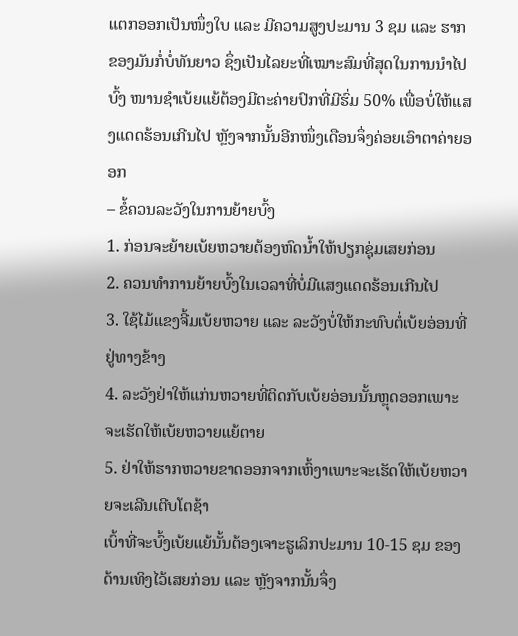ແຕກອອກເປັນໜຶ່ງໃບ ແລະ ມີຄວາມສູງປະມານ 3 ຊມ ແລະ ຮາກຂອງມັນກໍ່ບໍ່ທັນຍາວ ຊຶ່ງເປັນໄລຍະທີ່ເໝາະສົມທີ່ສຸດໃນການນຳໄປບົ້ງ ໜານຊໍາເບ້ຍແຍ້ຕ້ອງມີຕະຄ່າຍປົກທີ່ມີຮົ່ມ 50% ເພື່ອບໍ່ໃຫ້ແສງແດດຮ້ອນເກີນໄປ ຫຼັງຈາກນັ້ນອີກໜຶ່ງເດືອນຈຶ່ງຄ່ອຍເອົາຕາຄ່າຍອອກ
– ຂໍ້ຄວນລະວັງໃນການຍ້າຍບົ້ງ
1. ກ່ອນຈະຍ້າຍເບ້ຍຫວາຍຕ້ອງຫົດນໍ້າໃຫ້ປຽກຊຸ່ມເສຍກ່ອນ
2. ຄວນທຳການຍ້າຍບົ້ງໃນເວລາທີ່ບໍ່ມີແສງແດດຮ້ອນເກີນໄປ
3. ໃຊ້ໄມ້ແຂງຈີ້ມເບ້ຍຫວາຍ ແລະ ລະວັງບໍ່ໃຫ້ກະທົບຕໍ່ເບ້ຍອ່ອນທີ່ຢູ່ທາງຂ້າງ
4. ລະວັງຢ່າໃຫ້ແກ່ນຫວາຍທີ່ຕິດກັບເບ້ຍອ່ອນນັ້ນຫຼຸດອອກເພາະຈະເຮັດໃຫ້ເບ້ຍຫວາຍແຍ້ຕາຍ
5. ຢ່າໃຫ້ຮາກຫວາຍຂາດອອກຈາກເຫົ້ງາເພາະຈະເຮັດໃຫ້ເບ້ຍຫວາຍຈະເລີນເຕີບໂຕຊ້າ
ເບົ້າທີ່ຈະບົ້ງເບ້ຍແຍ້ນັ້ນຕ້ອງເຈາະຮູເລິກປະມານ 10-15 ຊມ ຂອງດ້ານເທິງໄວ້ເສຍກ່ອນ ແລະ ຫຼັງຈາກນັ້ນຈຶ່ງ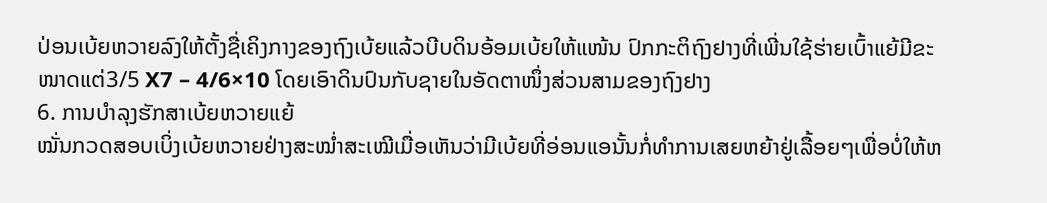ປ່ອນເບ້ຍຫວາຍລົງໃຫ້ຕັ້ງຊື່ເຄິງກາງຂອງຖົງເບ້ຍແລ້ວບີບດິນອ້ອມເບ້ຍໃຫ້ແໜ້ນ ປົກກະຕິຖົງຢາງທີ່ເພີ່ນໃຊ້ຮ່າຍເບົ້າແຍ້ມີຂະໜາດແຕ່3/5 X7 – 4/6×10 ໂດຍເອົາດິນປົນກັບຊາຍໃນອັດຕາໜຶ່ງສ່ວນສາມຂອງຖົງຢາງ
6. ການບໍາລຸງຮັກສາເບ້ຍຫວາຍແຍ້
ໝັ່ນກວດສອບເບິ່ງເບ້ຍຫວາຍຢ່າງສະໝໍ່າສະເໝີເມື່ອເຫັນວ່າມີເບ້ຍທີ່ອ່ອນແອນັ້ນກໍ່ທຳການເສຍຫຍ້າຢູ່ເລື້ອຍໆເພື່ອບໍ່ໃຫ້ຫ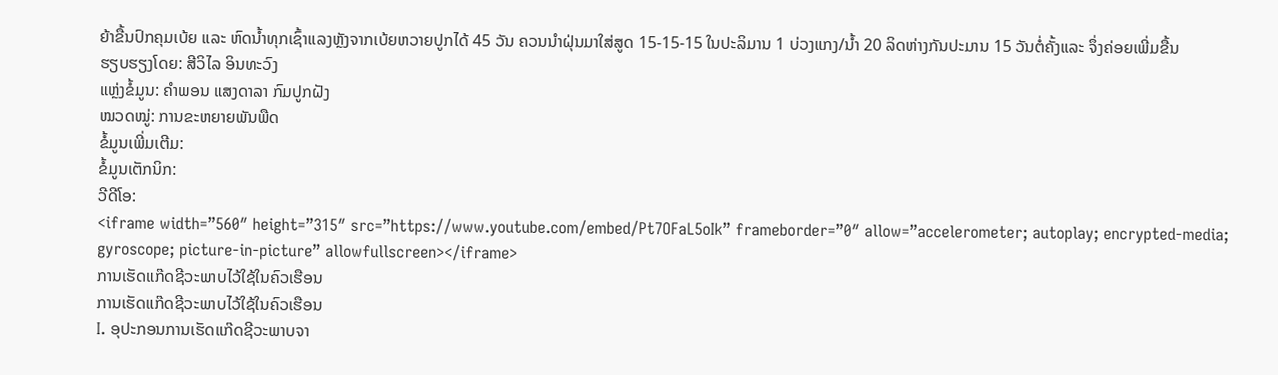ຍ້າຂື້ນປົກຄຸມເບ້ຍ ແລະ ຫົດນໍ້າທຸກເຊົ້າແລງຫຼັງຈາກເບ້ຍຫວາຍປູກໄດ້ 45 ວັນ ຄວນນໍາຝຸ່ນມາໃສ່ສູດ 15-15-15 ໃນປະລິມານ 1 ບ່ວງແກງ/ນໍ້າ 20 ລິດຫ່າງກັນປະມານ 15 ວັນຕໍ່ຄັ້ງແລະ ຈຶ່ງຄ່ອຍເພີ່ມຂື້ນ
ຮຽບຮຽງໂດຍ: ສີວິໄລ ອິນທະວົງ
ແຫຼ່ງຂໍ້ມູນ: ຄຳພອນ ແສງດາລາ ກົມປູກຝັງ
ໝວດໝູ່: ການຂະຫຍາຍພັນພືດ
ຂໍ້ມູນເພີ່ມເຕີມ:
ຂໍ້ມູນເຕັກນິກ:
ວີດີໂອ:
<iframe width=”560″ height=”315″ src=”https://www.youtube.com/embed/Pt7OFaL5oIk” frameborder=”0″ allow=”accelerometer; autoplay; encrypted-media; gyroscope; picture-in-picture” allowfullscreen></iframe>
ການເຮັດແກ໊ດຊີວະພາບໄວ້ໃຊ້ໃນຄົວເຮືອນ
ການເຮັດແກ໊ດຊີວະພາບໄວ້ໃຊ້ໃນຄົວເຮືອນ
I. ອຸປະກອນການເຮັດແກ໊ດຊີວະພາບຈາ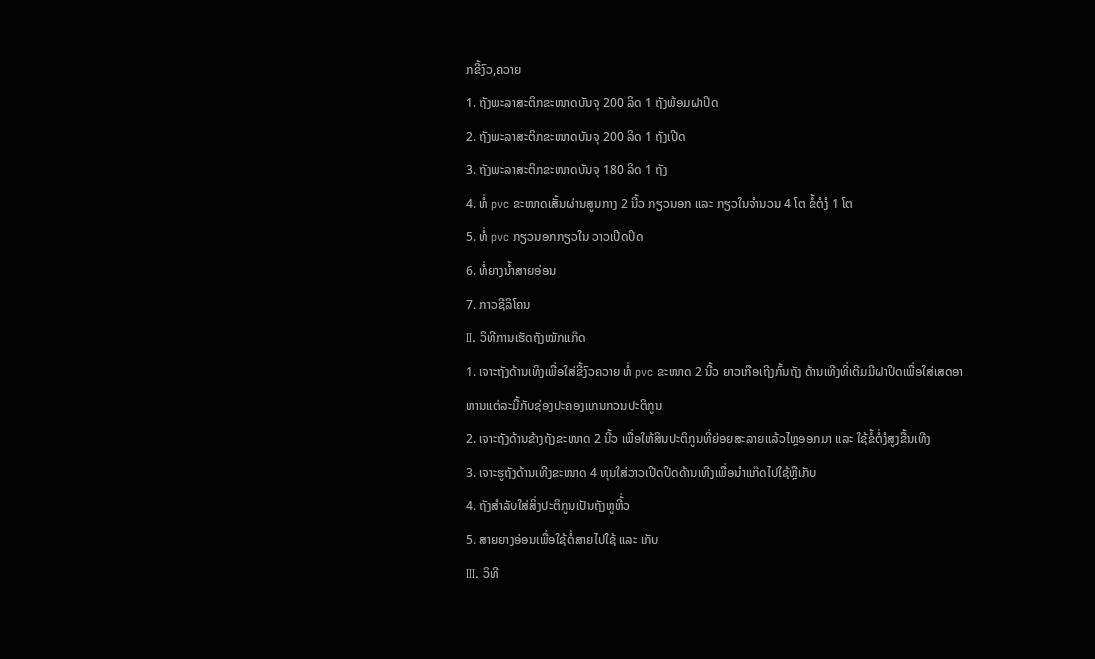ກຂີ້ງົວ,ຄວາຍ
1. ຖັງພະລາສະຕິກຂະໜາດບັນຈຸ 200 ລິດ 1 ຖັງພ້ອມຝາປິດ
2. ຖັງພະລາສະຕິກຂະໜາດບັນຈຸ 200 ລິດ 1 ຖັງເປີດ
3. ຖັງພະລາສະຕິກຂະໜາດບັນຈຸ 180 ລິດ 1 ຖັງ
4. ທໍ່ pvc ຂະໜາດເສັ້ນຜ່ານສູນກາງ 2 ນີ້ວ ກຽວນອກ ແລະ ກຽວໃນຈຳນວນ 4 ໂຕ ຂໍ້ຕໍງໍ 1 ໂຕ
5. ທໍ່ pvc ກຽວນອກກຽວໃນ ວາວເປີດປິດ
6. ທໍ່ຍາງນໍ້າສາຍອ່ອນ
7. ກາວຊີລິໂຄນ
II. ວິທີການເຮັດຖັງໝັກແກ໊ດ
1. ເຈາະຖັງດ້ານເທິງເພື່ອໃສ່ຂີ້ງົວຄວາຍ ທໍ່ pvc ຂະໜາດ 2 ນີ້ວ ຍາວເກືອເຖີງກົ້ນຖັງ ດ້ານເທີງທີ່ເຕີມມີຝາປິດເພື່ອໃສ່ເສດອາຫານແຕ່ລະມື້ກັບຊ່ອງປະຄອງແກນກວນປະຕິກູນ
2. ເຈາະຖັງດ້ານຂ້າງຖັງຂະໜາດ 2 ນີ້ວ ເພື່ອໃຫ້ສິນປະຕິກູນທີ່ຍ່ອຍສະລາຍແລ້ວໄຫຼອອກມາ ແລະ ໃຊ້ຂໍ້ຕໍ່ງໍສູງຂື້ນເທີງ
3. ເຈາະຮູຖັງດ້ານເທີງຂະໜາດ 4 ຫຸນໃສ່ວາວເປີດປິດດ້ານເທີງເພື່ອນໍາແກ໊ດໄປໃຊ້ຫຼືເກັບ
4. ຖັງສຳລັບໃສ່ສິ່ງປະຕິກູນເປັນຖັງຫູຫີ້່ວ
5. ສາຍຍາງອ່ອນເພື່ອໃຊ້ຕໍ່ສາຍໄປໃຊ້ ແລະ ເກັບ
III. ວິທີ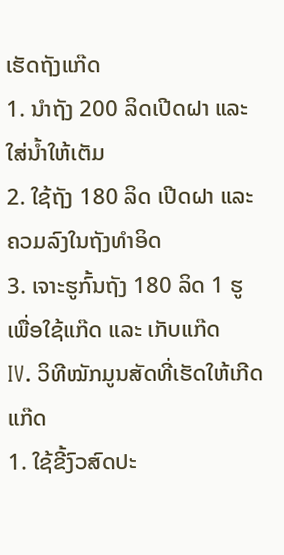ເຮັດຖັງແກ໊ດ
1. ນຳຖັງ 200 ລິດເປີດຝາ ແລະ ໃສ່ນໍ້າໃຫ້ເຕັມ
2. ໃຊ້ຖັງ 180 ລິດ ເປີດຝາ ແລະ ຄວມລົງໃນຖັງທຳອິດ
3. ເຈາະຮູກົ້ນຖັງ 180 ລິດ 1 ຮູເພື່ອໃຊ້ແກ໊ດ ແລະ ເກັບແກ໊ດ
IV. ວິທີໝັກມູນສັດທີ່ເຮັດໃຫ້ເກີດແກ໊ດ
1. ໃຊ້ຂີ້ງົວສົດປະ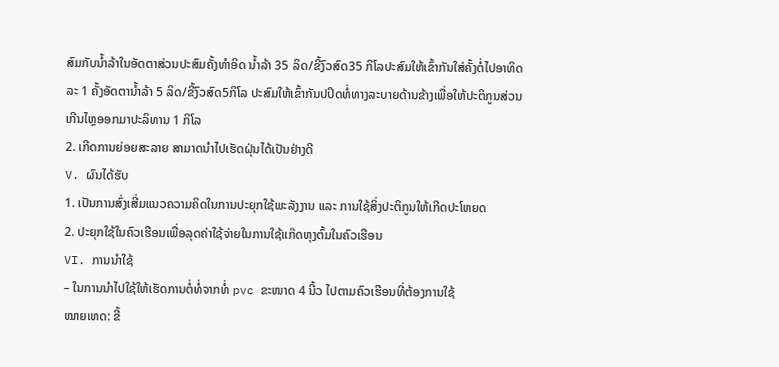ສົມກັບນໍ້າລ້າໃນອັດຕາສ່ວນປະສົມຄັ້ງທຳອິດ ນໍ້າລ້າ 35 ລິດ/ຂີ້ງົວສົດ35 ກິໂລປະສົມໃຫ້ເຂົ້າກັນໃສ່ຄັ້ງຕໍ່ໄປອາທິດລະ 1 ຄັ້ງອັດຕານໍ້າລ້າ 5 ລິດ/ຂີ້ງົວສົດ5ກິໂລ ປະສົມໃຫ້ເຂົ້າກັນປປິດທໍ່ທາງລະບາຍດ້ານຂ້າງເພື່ອໃຫ້ປະຕິກູນສ່ວນເກີນໄຫຼອອກມາປະລິທານ 1 ກິໂລ
2. ເກີດການຍ່ອຍສະລາຍ ສາມາດນໍາໄປເຮັດຝຸ່ນໄດ້ເປັນຢ່າງດີ
V. ຜົນໄດ້ຮັບ
1. ເປັນການສົ່ງເສີ່ມແນວຄວາມຄິດໃນການປະຍຸກໃຊ້ພະລັງງານ ແລະ ການໃຊ້ສິ່ງປະຕິກູນໃຫ້ເກີດປະໂຫຍດ
2. ປະຍຸກໃຊ້ໃນຄົວເຮືອນເພື່ອລຸດຄ່າໃຊ້ຈ່າຍໃນການໃຊ້ແກ໊ດຫຸງຕົ້ມໃນຄົວເຮືອນ
VI. ການນໍາໃຊ້
– ໃນການນໍາໄປໃຊ້ໃຫ້ເຮັດການຕໍ່ທໍ່ຈາກທໍ່ pvc ຂະໜາດ 4 ນີ້ວ ໄປຕາມຄົວເຮືອນທີ່ຕ້ອງການໃຊ້
ໝາຍເຫດ: ຂີ້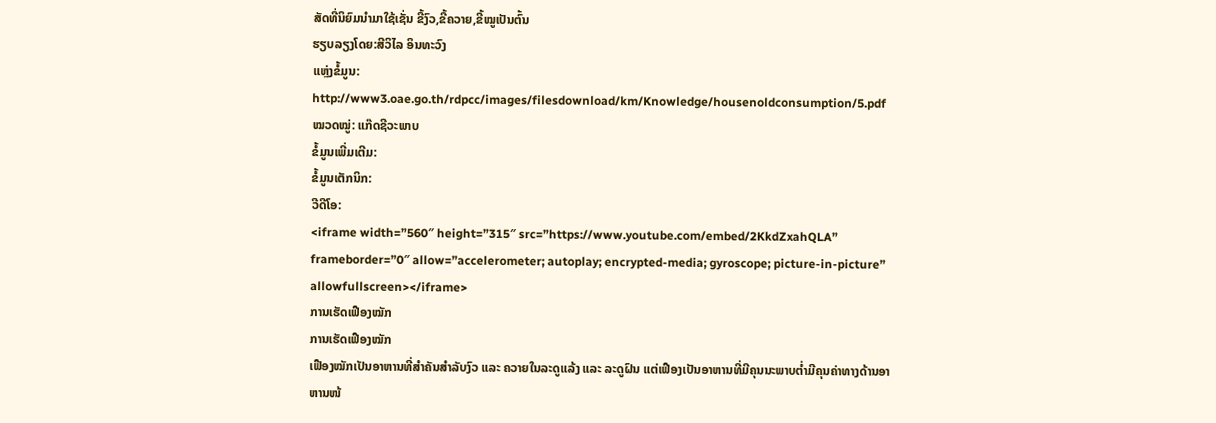ສັດທີ່ນິຍົມນໍາມາໃຊ້ເຊັ່ນ ຂີ້ງົວ,ຂີ້ຄວາຍ,ຂີ້ໝູເປັນຕົ້ນ
ຮຽບລຽງໂດຍ:ສີວິໄລ ອິນທະວົງ
ແຫຼ່ງຂໍ້ມູນ: http://www3.oae.go.th/rdpcc/images/filesdownload/km/Knowledge/housenoldconsumption/5.pdf
ໝວດໝູ່: ແກ໊ດຊີວະພາບ
ຂໍ້ມູນເພີ່ມເຕີມ:
ຂໍ້ມູນເຕັກນິກ:
ວີດີໂອ:
<iframe width=”560″ height=”315″ src=”https://www.youtube.com/embed/2KkdZxahQLA” frameborder=”0″ allow=”accelerometer; autoplay; encrypted-media; gyroscope; picture-in-picture” allowfullscreen></iframe>
ການເຮັດເຟືອງໝັກ
ການເຮັດເຟືອງໝັກ
ເຟືອງໝັກເປັນອາຫານທີ່ສຳຄັນສຳລັບງົວ ແລະ ຄວາຍໃນລະດູແລ້ງ ແລະ ລະດູຝົນ ແຕ່ເຟືອງເປັນອາຫານທີ່ມີຄຸນນະພາບຕໍ່າມີຄຸນຄ່າທາງດ້ານອາຫານໜ້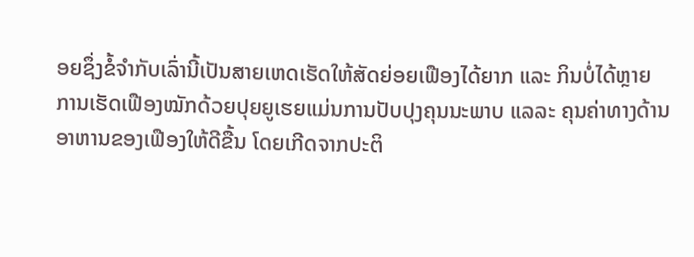ອຍຊຶ່ງຂໍ້ຈຳກັບເລົ່ານີ້ເປັນສາຍເຫດເຮັດໃຫ້ສັດຍ່ອຍເຟືອງໄດ້ຍາກ ແລະ ກິນບໍ່ໄດ້ຫຼາຍ
ການເຮັດເຟືອງໝັກດ້ວຍປຸຍຍູເຮຍແມ່ນການປັບປຸງຄຸນນະພາບ ແລລະ ຄຸນຄ່າທາງດ້ານອາຫານຂອງເຟືອງໃຫ້ດີຂື້ນ ໂດຍເກີດຈາກປະຕິ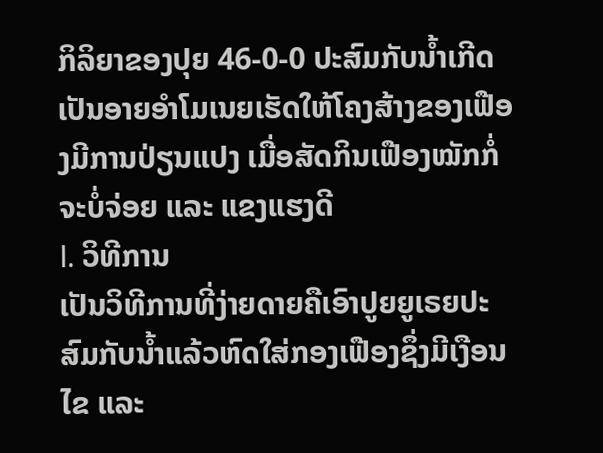ກິລິຍາຂອງປຸຍ 46-0-0 ປະສົມກັບນໍ້າເກີດເປັນອາຍອຳໂມເນຍເຮັດໃຫ້ໂຄງສ້າງຂອງເຟືອງມີການປ່ຽນແປງ ເມື່ອສັດກິນເຟືອງໝັກກໍ່ຈະບໍ່ຈ່ອຍ ແລະ ແຂງແຮງດີ
I. ວິທີການ
ເປັນວິທີການທີ່ງ່າຍດາຍຄືເອົາປູຍຍູເຣຍປະສົມກັບນໍ້າແລ້ວຫົດໃສ່ກອງເຟືອງຊຶ່ງມີເງືອນໄຂ ແລະ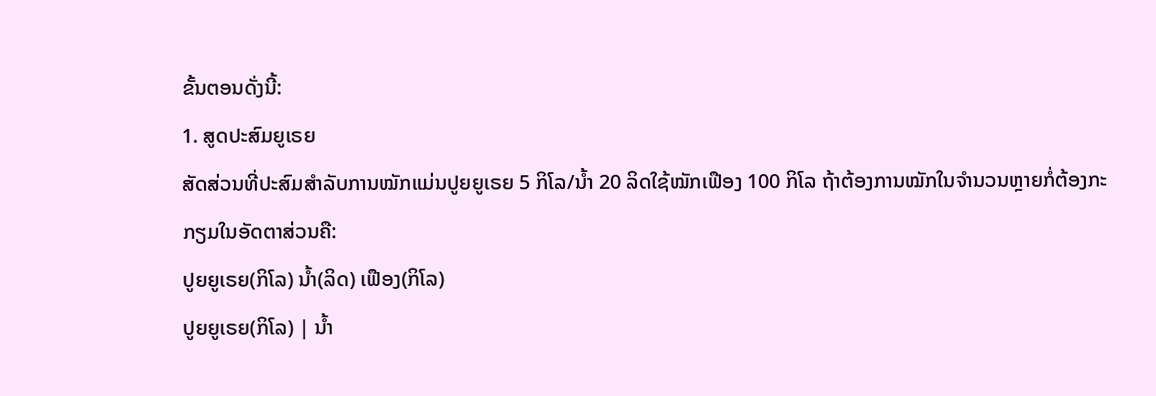ຂັ້ນຕອນດັ່ງນີ້:
1. ສູດປະສົມຍູເຣຍ
ສັດສ່ວນທີ່ປະສົມສຳລັບການໝັກແມ່ນປູຍຍູເຣຍ 5 ກິໂລ/ນໍ້າ 20 ລິດໃຊ້ໝັກເຟືອງ 100 ກິໂລ ຖ້າຕ້ອງການໝັກໃນຈຳນວນຫຼາຍກໍ່ຕ້ອງກະກຽມໃນອັດຕາສ່ວນຄື:
ປູຍຍູເຣຍ(ກິໂລ) ນໍ້າ(ລິດ) ເຟືອງ(ກິໂລ)
ປູຍຍູເຣຍ(ກິໂລ) | ນໍ້າ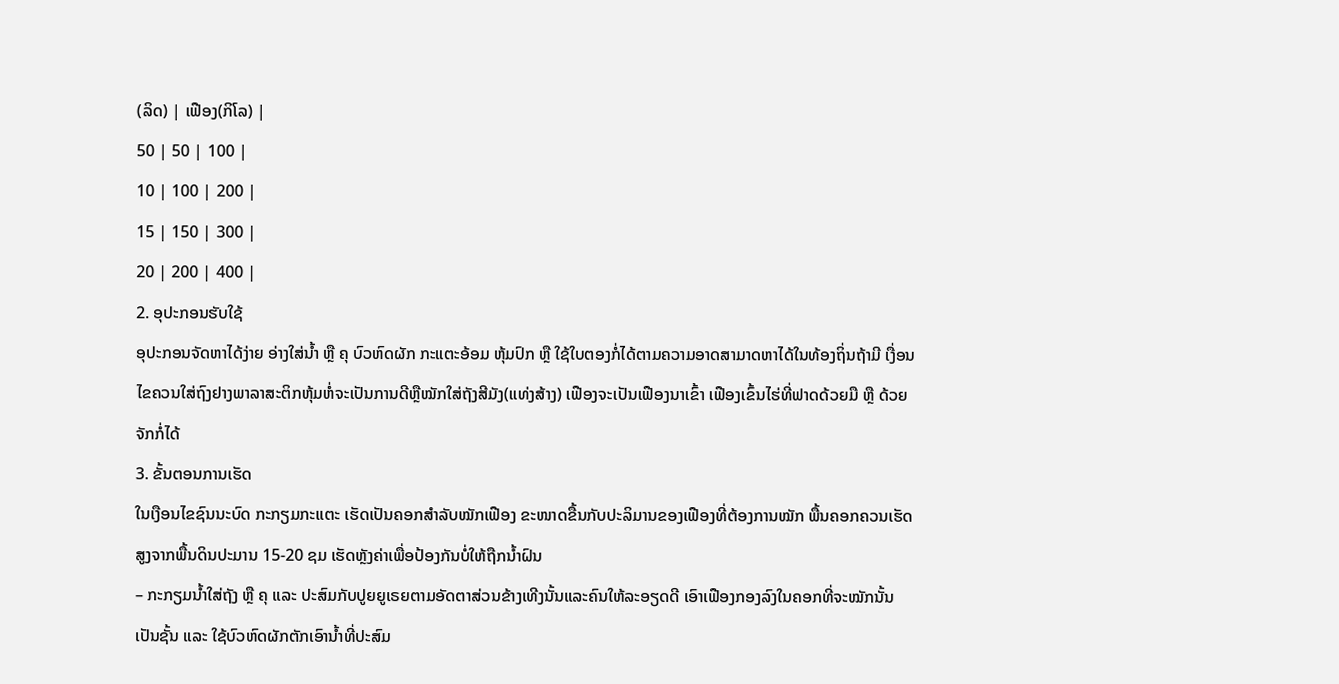(ລິດ) | ເຟືອງ(ກິໂລ) |
50 | 50 | 100 |
10 | 100 | 200 |
15 | 150 | 300 |
20 | 200 | 400 |
2. ອຸປະກອນຮັບໃຊ້
ອຸປະກອນຈັດຫາໄດ້ງ່າຍ ອ່າງໃສ່ນໍ້າ ຫຼື ຄຸ ບົວຫົດຜັກ ກະແຕະອ້ອມ ຫຸ້ມປົກ ຫຼື ໃຊ້ໃບຕອງກໍ່ໄດ້ຕາມຄວາມອາດສາມາດຫາໄດ້ໃນທ້ອງຖິ່ນຖ້າມີ ເງື່ອນໄຂຄວນໃສ່ຖົງຢາງພາລາສະຕິກຫຸ້ມຫໍ່ຈະເປັນການດີຫຼືໝັກໃສ່ຖັງສີມັງ(ແທ່ງສ້າງ) ເຟືອງຈະເປັນເຟືອງນາເຂົ້າ ເຟືອງເຂົ້ນໄຮ່ທີ່ຟາດດ້ວຍມື ຫຼື ດ້ວຍຈັກກໍ່ໄດ້
3. ຂັ້ນຕອນການເຮັດ
ໃນເງືອນໄຂຊົນນະບົດ ກະກຽມກະແຕະ ເຮັດເປັນຄອກສຳລັບໝັກເຟືອງ ຂະໜາດຂື້ນກັບປະລິມານຂອງເຟືອງທີ່ຕ້ອງການໝັກ ພື້ນຄອກຄວນເຮັດສູງຈາກພື້ນດິນປະມານ 15-20 ຊມ ເຮັດຫຼັງຄ່າເພື່ອປ້ອງກັນບໍ່ໃຫ້ຖືກນໍ້າຝົນ
– ກະກຽມນໍ້າໃສ່ຖັງ ຫຼື ຄຸ ແລະ ປະສົມກັບປູຍຍູເຣຍຕາມອັດຕາສ່ວນຂ້າງເທີງນັ້ນແລະຄົນໃຫ້ລະອຽດດີ ເອົາເຟືອງກອງລົງໃນຄອກທີ່ຈະໝັກນັ້ນເປັນຊັ້ນ ແລະ ໃຊ້ບົວຫົດຜັກຕັກເອົານໍ້າທີ່ປະສົມ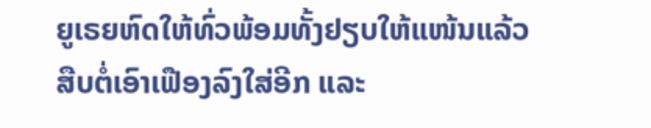ຍູເຣຍຫົດໃຫ້ທົ່ວພ້ອມທັ້ງຢຽບໃຫ້ແໜ້ນແລ້ວສືບຕໍ່ເອົາເຟືອງລົງໃສ່ອີກ ແລະ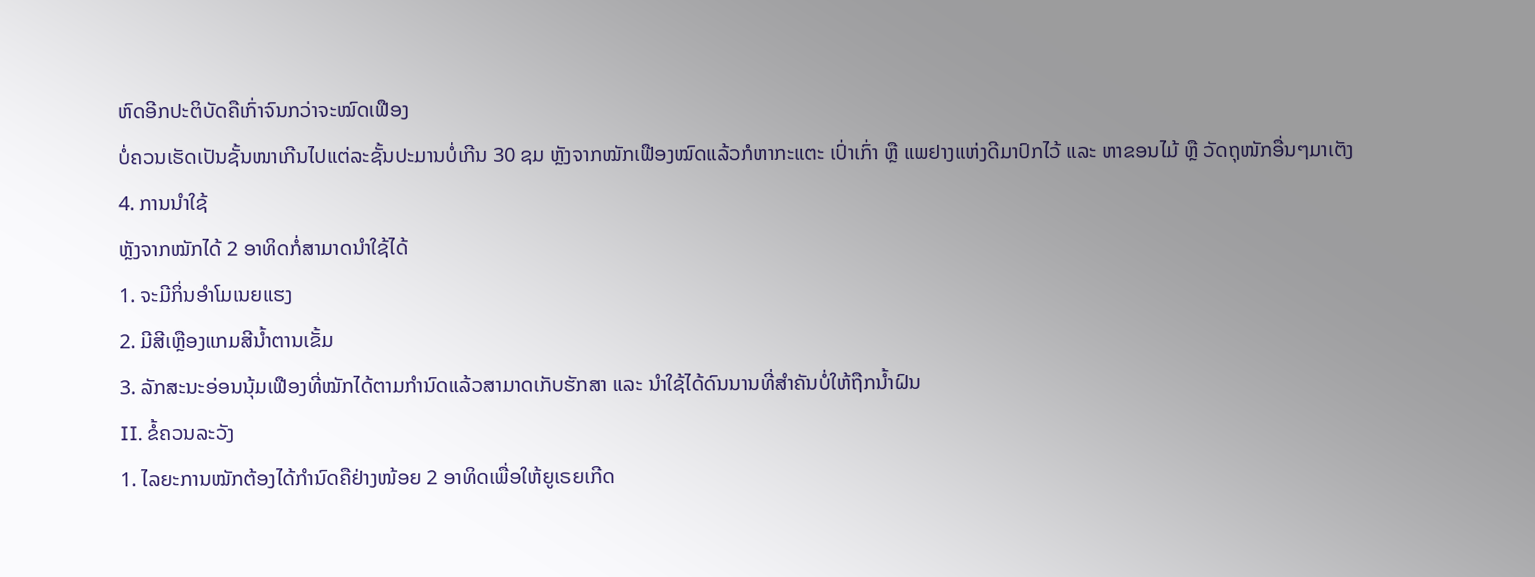ຫົດອີກປະຕິບັດຄືເກົ່າຈົນກວ່າຈະໝົດເຟືອງ
ບໍ່ຄວນເຮັດເປັນຊັ້ນໜາເກີນໄປແຕ່ລະຊັ້ນປະມານບໍ່ເກີນ 30 ຊມ ຫຼັງຈາກໝັກເຟືອງໝົດແລ້ວກໍຫາກະແຕະ ເປົ່າເກົ່າ ຫຼື ແພຢາງແຫ່ງດີມາປົກໄວ້ ແລະ ຫາຂອນໄມ້ ຫຼື ວັດຖຸໜັກອື່ນໆມາເຕັງ
4. ການນໍາໃຊ້
ຫຼັງຈາກໝັກໄດ້ 2 ອາທິດກໍ່ສາມາດນໍາໃຊ້ໄດ້
1. ຈະມີກິ່ນອຳໂມເນຍແຮງ
2. ມີສີເຫຼືອງແກມສີນໍ້າຕານເຂັ້ມ
3. ລັກສະນະອ່ອນນຸ້ມເຟືອງທີ່ໝັກໄດ້ຕາມກຳນົດແລ້ວສາມາດເກັບຮັກສາ ແລະ ນໍາໃຊ້ໄດ້ດົນນານທີ່ສຳຄັນບໍ່ໃຫ້ຖືກນໍ້າຝົນ
II. ຂໍ້ຄວນລະວັງ
1. ໄລຍະການໝັກຕ້ອງໄດ້ກຳນົດຄືຢ່າງໜ້ອຍ 2 ອາທິດເພື່ອໃຫ້ຍູເຣຍເກີດ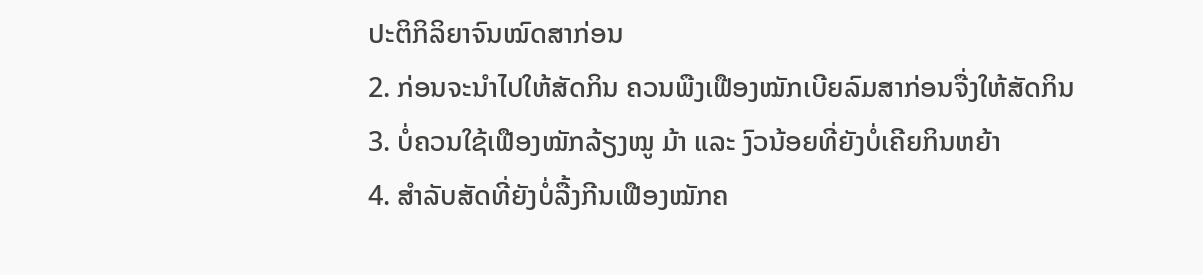ປະຕິກິລິຍາຈົນໝົດສາກ່ອນ
2. ກ່ອນຈະນໍາໄປໃຫ້ສັດກິນ ຄວນພືງເຟືອງໝັກເບີຍລົມສາກ່ອນຈື່ງໃຫ້ສັດກິນ
3. ບໍ່ຄວນໃຊ້ເຟືອງໝັກລ້ຽງໝູ ມ້າ ແລະ ງົວນ້ອຍທີ່ຍັງບໍ່ເຄີຍກິນຫຍ້າ
4. ສຳລັບສັດທີ່ຍັງບໍ່ລື້ງກີນເຟືອງໝັກຄ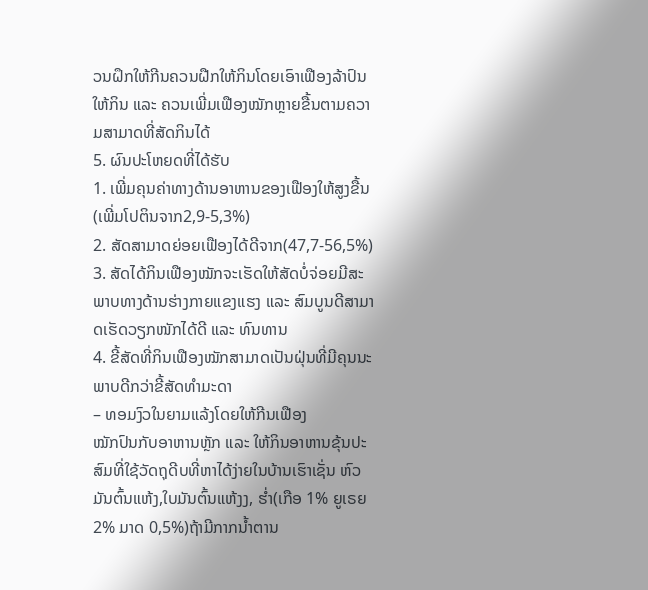ວນຝຶກໃຫ້ກີນຄວນຝືກໃຫ້ກິນໂດຍເອົາເຟືອງລ້າປົນໃຫ້ກິນ ແລະ ຄວນເພີ່ມເຟືອງໝັກຫຼາຍຂື້ນຕາມຄວາມສາມາດທີ່ສັດກິນໄດ້
5. ຜົນປະໂຫຍດທີ່ໄດ້ຮັບ
1. ເພີ່ມຄຸນຄ່າທາງດ້ານອາຫານຂອງເຟືອງໃຫ້ສູງຂື້ນ(ເພີ່ມໂປຕິນຈາກ2,9-5,3%)
2. ສັດສາມາດຍ່ອຍເຟືອງໄດ້ດີຈາກ(47,7-56,5%)
3. ສັດໄດ້ກິນເຟືອງໝັກຈະເຮັດໃຫ້ສັດບໍ່ຈ່ອຍມີສະພາບທາງດ້ານຮ່າງກາຍແຂງແຮງ ແລະ ສົມບູນດີສາມາດເຮັດວຽກໜັກໄດ້ດີ ແລະ ທົນທານ
4. ຂີ້ສັດທີ່ກິນເຟືອງໝັກສາມາດເປັນຝຸ່ນທີ່ມີຄຸນນະພາບດີກວ່າຂີ້ສັດທຳມະດາ
– ທອມງົວໃນຍາມແລ້ງໂດຍໃຫ້ກີນເຟືອງ
ໝັກປົນກັບອາຫານຫຼັກ ແລະ ໃຫ້ກິນອາຫານຂຸ້ນປະສົມທີ່ໃຊ້ວັດຖຸດີບທີ່ຫາໄດ້ງ່າຍໃນບ້ານເຮົາເຊັ່ນ ຫົວມັນຕົ້ນແຫ້ງ,ໃບມັນຕົ້ນແຫ້ງງ, ຮໍ່າ(ເກືອ 1% ຍູເຣຍ2% ມາດ 0,5%)ຖ້າມີກາກນໍ້າຕານ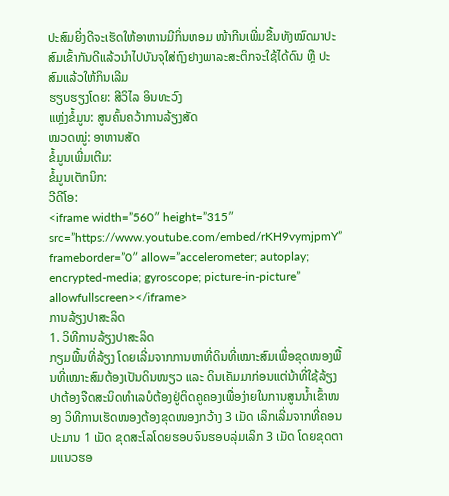ປະສົມຍີ່ງດີຈະເຮັດໃຫ້ອາຫານມີກິ່ນຫອມ ໜ້າກີນເພີ່ມຂື້ນທັງໝົດມາປະສົມເຂົ້າກັນດີແລ້ວນໍາໄປບັນຈຸໃສ່ຖົງຢາງພາລະສະຕິກຈະໃຊ້ໄດ້ດົນ ຫຼື ປະສົມແລ້ວໃຫ້ກິນເລີມ
ຮຽບຮຽງໂດຍ: ສີວິໄລ ອິນທະວົງ
ແຫຼ່ງຂໍ້ມູນ: ສູນຄົ້ນຄວ້າການລ້ຽງສັດ
ໝວດໝູ່: ອາຫານສັດ
ຂໍ້ມູນເພີ່ມເຕີມ:
ຂໍ້ມູນເຕັກນິກ:
ວີດີໂອ:
<iframe width=”560″ height=”315″ src=”https://www.youtube.com/embed/rKH9vymjpmY” frameborder=”0″ allow=”accelerometer; autoplay; encrypted-media; gyroscope; picture-in-picture” allowfullscreen></iframe>
ການລ້ຽງປາສະລິດ
1. ວິທີການລ້ຽງປາສະລິດ
ກຽມພື້ນທີ່ລ້ຽງ ໂດຍເລີ່ມຈາກການຫາທີ່ດິນທີ່ເໝາະສົມເພື່ອຂຸດໜອງພື້ນທີ່ເໝາະສົມຕ້ອງເປັນດິນໜຽວ ແລະ ດິນເຄັມມາກ່ອນແຕ່ນ້າທີ່ໃຊ້ລ້ຽງປາຕ້ອງຈືດສະນິດທຳເລບໍຕ້ອງຢູ່ຕິດຄູຄອງເພື່ອງ່າຍໃນການສູນນໍ້າເຂົ້າໜອງ ວິທີການເຮັດໜອງຕ້ອງຂຸດໜອງກວ້າງ 3 ເມັດ ເລິກເລີ່ມຈາກທີ່ຄອນປະມານ 1 ເມັດ ຂຸດສະໂລໂດຍຮອບຈົນຮອບລຸ່ມເລິກ 3 ເມັດ ໂດຍຂຸດຕາມແນວຮອ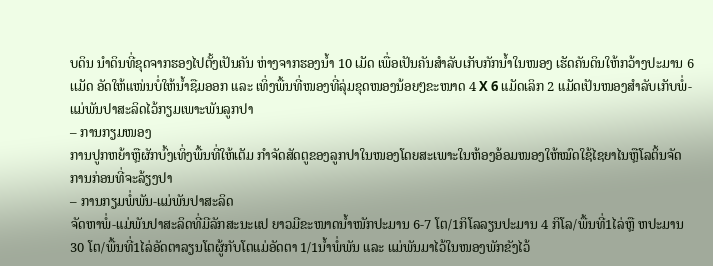ບດິນ ນໍາດິນທີ່ຂຸດຈາກຮອງໄປຕັ້ງເປັນຄັນ ຫ່າງຈາກຮອງນໍ້າ 10 ເມັດ ເພື່ອເປັນຄັນສຳລັບເກັບກັກນໍ້າໃນໜອງ ເຮັດຄັນດິນໃຫ້ກວ້າງປະມານ 6 ເເມັດ ອັດໃຫ້ແໜ່ນບໍ່ໃຫ້ນໍ້າຊືມອອກ ແລະ ເທິ່ງພື້ນທີ່ໜອງທີ່ລຸ່ມຂຸດໜອງນ້ອຍໆຂະໜາດ 4 X 6 ແມັດເລິກ 2 ແມັດເປັນໜອງສຳລັບເກັບພໍ່-ແມ່ພັນປາສະລິດໄວ້ກຽມເພາະພັນລູກປາ
– ການກຽມໜອງ
ການປູກຫຍ້າຫຼືຜັກບົ້ງເທິ່ງພື້ນທີ່ໃຫ້ເຕັມ ກຳຈັດສັດຕູຂອງລູກປາໃນໜອງໂດຍສະເພາະໃນຫ້ອງອ້ອມໜອງໃຫ້ໝົດໃຊ້ໄຊຍາໄນຫຼືໂລຕິ້ນຈັດການກ່ອນທີ່ຈະລ້ຽງປາ
– ການກຽມພໍ່ພັນ-ແມ່ພັນປາສະລິດ
ຈັດຫາພໍ່-ແມ່ພັນປາສະລິດທີ່ມີລັກສະນະແປ ຍາວມີຂະໜາດນໍ້າໜັກປະມານ 6-7 ໂຕ/1ກິໂລລຽນປະມານ 4 ກິໂລ/ພື້ນທີ່1ໄລ່ຫຼື ຫປະມານ 30 ໂຕ/ພື້ນທີ່1ໄລ່ອັດຕາລຽນໂຕຜູ້ກັບໂຕແມ່ອັດຕາ 1/1ນໍ້າພໍ່ພັນ ແລະ ແມ່ພັນມາໄວ້ໃນໜອງພັກຂັງໄວ້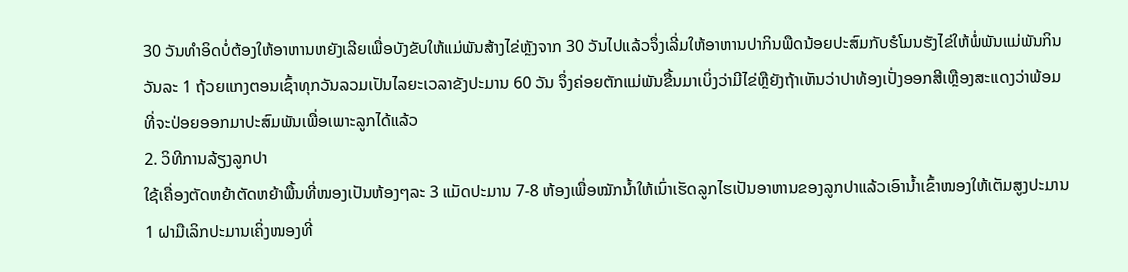30 ວັນທຳອິດບໍ່ຕ້ອງໃຫ້ອາຫານຫຍັງເລີຍເພື່ອບັງຂັບໃຫ້ແມ່ພັນສ້າງໄຂ່ຫຼັງຈາກ 30 ວັນໄປແລ້ວຈຶ່ງເລີ່ມໃຫ້ອາຫານປາກິນພືດນ້ອຍປະສົມກັບຮໍໂມນຮັງໄຂ່ໃຫ້ພໍ່ພັນແມ່ພັນກິນວັນລະ 1 ຖ້ວຍແກງຕອນເຊົ້າທຸກວັນລວມເປັນໄລຍະເວລາຂັງປະມານ 60 ວັນ ຈຶ່ງຄ່ອຍຕັກແມ່ພັນຂື້ນມາເບິ່ງວ່າມີໄຂ່ຫຼືຍັງຖ້າເຫັນວ່າປາທ້ອງເປັ່ງອອກສີເຫຼືອງສະແດງວ່າພ້ອມທີ່ຈະປ່ອຍອອກມາປະສົມພັນເພື່ອເພາະລູກໄດ້ແລ້ວ
2. ວິທີການລ້ຽງລູກປາ
ໃຊ້ເຄື່ອງຕັດຫຍ້າຕັດຫຍ້າພື້ນທີ່ໜອງເປັນຫ້ອງໆລະ 3 ແມັດປະມານ 7-8 ຫ້ອງເພື່ອໝັກນໍ້າໃຫ້ເນົ່າເຮັດລູກໄຮເປັນອາຫານຂອງລູກປາແລ້ວເອົານໍ້າເຂົ້າໜອງໃຫ້ເຕັມສູງປະມານ 1 ຝາມືເລິກປະມານເຄິ່ງໜອງທີ່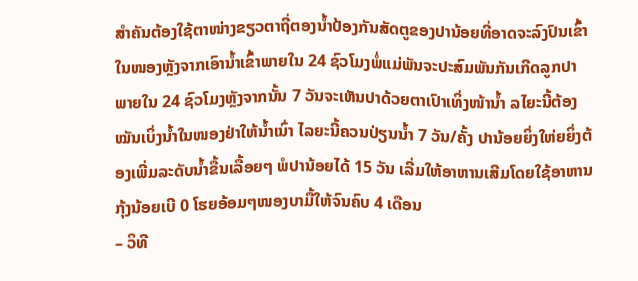ສຳຄັນຕ້ອງໃຊ້ຕາໜ່າງຂຽວຕາຖີ່ຕອງນໍ້າປ້ອງກັນສັດຕູຂອງປານ້ອຍທີ່ອາດຈະລົງປົນເຂົ້າໃນໜອງຫຼັງຈາກເອົານໍ້າເຂົ້າພາຍໃນ 24 ຊົວໂມງພໍ່ແມ່ພັນຈະປະສົມພັນກັນເກີດລູກປາພາຍໃນ 24 ຊົວໂມງຫຼັງຈາກນັ້ນ 7 ວັນຈະເຫັນປາດ້ວຍຕາເປົາເທິ່ງໜ້ານໍ້າ ລໄຍະນີ້ຕ້ອງໝັນເບິ່ງນໍ້າໃນໜອງຢ່າໃຫ້ນໍ້າເນົ່າ ໄລຍະນີ້ຄວນປ່ຽນນໍ້າ 7 ວັນ/ຄັ້ງ ປານ້ອຍຍິ່ງໃຫ່ຍຍິ່ງຕ້ອງເພີ່ມລະດັບນໍ້າຂື້ນເລື້ອຍໆ ພໍປານ້ອຍໄດ້ 15 ວັນ ເລີ່ມໃຫ້ອາຫານເສີມໂດຍໃຊ້ອາຫານກຸ້ງນ້ອຍເບີ 0 ໂຮຍອ້ອມໆໜອງບາມື້ໃຫ້ຈົນຄົບ 4 ເດືອນ
– ວິທີ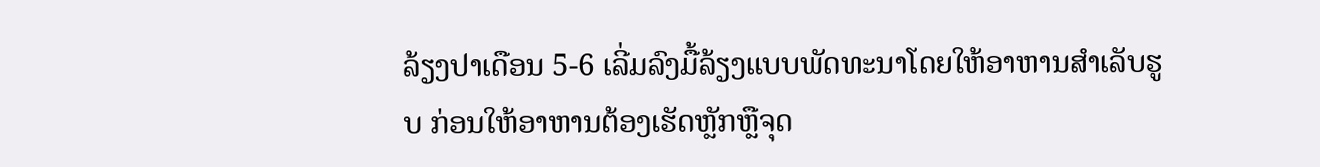ລ້ຽງປາເດືອນ 5-6 ເລີ່ມລົງມື້ລ້ຽງແບບພັດທະນາໂດຍໃຫ້ອາຫານສຳເລັບຮູບ ກ່ອນໃຫ້ອາຫານຕ້ອງເຮັດຫຼັກຫຼືຈຸດ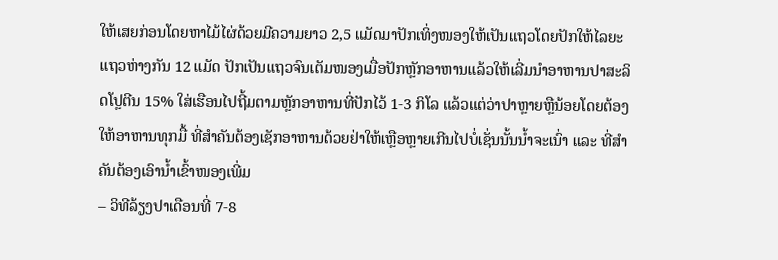ໃຫ້ເສຍກ່ອນໂດຍຫາໄມ້ໄຜ່ດ້ວຍມີຄວາມຍາວ 2,5 ແມັດມາປັກເທິ່ງໜອງໃຫ້ເປັນແຖວໂດຍປັກໃຫ້ໄລຍະແຖວຫ່າງກັນ 12 ແມັດ ປັກເປັນແຖວຈົນເຕັມໜອງເມື່ອປັກຫຼັກອາຫານແລ້ວໃຫ້ເລີ່ມນຳອາຫານປາສະລິດໂປຼຕີນ 15% ໃສ່ເຮືອນໄປຖີ້ມຕາມຫຼັກອາຫານທີ່ປັກໄວ້ 1-3 ກິໂລ ແລ້ວແຕ່ວ່າປາຫຼາຍຫຼືນ້ອຍໂດຍຕ້ອງໃຫ້ອາຫານທຸກມື້ ທີ່ສຳຄັນຕ້ອງເຊັກອາຫານດ້ວຍຢ່າໃຫ້ເຫຼືອຫຼາຍເກີນໄປບໍ່ເຊັ່ນນັ້ນນໍ້າຈະເນົ່າ ແລະ ທີ່ສຳຄັນຕ້ອງເອົານໍ້າເຂົ້າໜອງເພີ່ມ
– ວິທີລ້ຽງປາເດືອນທີ່ 7-8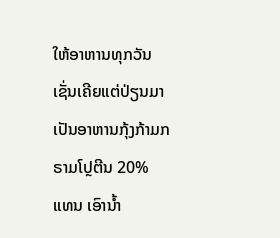ໃຫ້ອາຫານທຸກວັນເຊັ່ນເຄີຍແຕ່ປ່ຽນມາເປັນອາຫານກຸ້ງກ້າມກຣາມໂປຼຕີນ 20% ແທນ ເອົານໍ້າ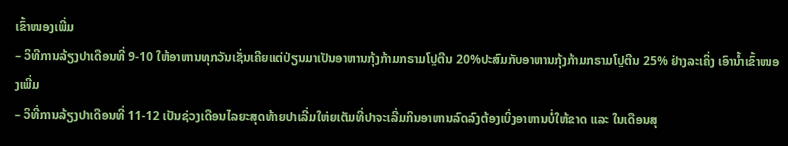ເຂົ້າໜອງເພີ່ມ
– ວິທີການລ້ຽງປາເດືອນທີ່ 9-10 ໃຫ້ອາຫານທຸກວັນເຊັ່ນເຄີຍແຕ່ປ່ຽນມາເປັນອາຫານກຸ້ງກ້າມກຣາມໂປຼຕີນ 20%ປະສົມກັບອາຫານກຸ້ງກ້າມກຣາມໂປຼຕີນ 25% ຢ່າງລະເຄິ່ງ ເອົານໍ້າເຂົ້າໜອງເພີ່ມ
– ວິທີ່ການລ້ຽງປາເດືອນທີ່ 11-12 ເປັນຊ່ວງເດືອນໄລຍະສຸດທ້າຍປາເລີ່ມໃຫ່ຍເຕັມທີ່ປາຈະເລີ່ມກິນອາຫານລົດລົງຕ້ອງເບິ່ງອາຫານບໍ່ໃຫ້ຂາດ ແລະ ໃນເດືອນສຸ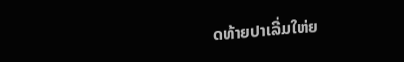ດທ້າຍປາເລີ່ມໃຫ່ຍ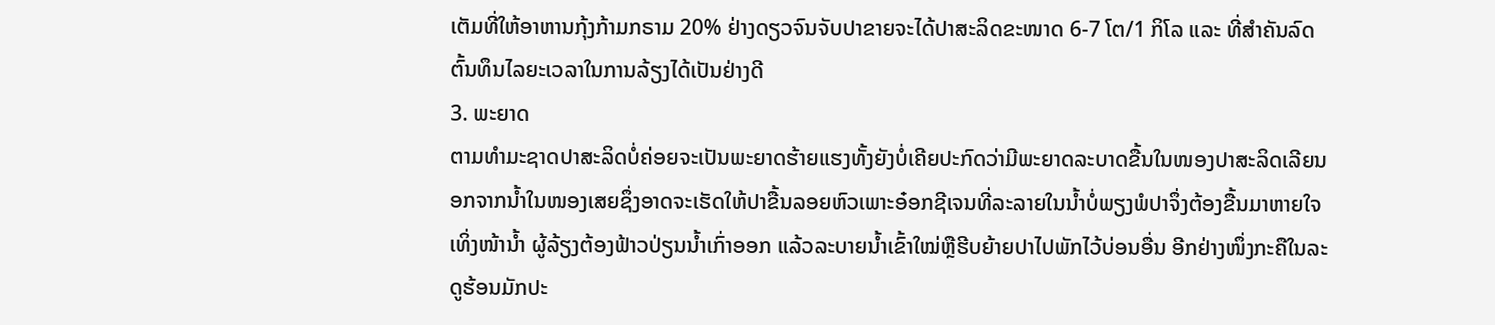ເຕັມທີ່ໃຫ້ອາຫານກຸ້ງກ້າມກຣາມ 20% ຢ່າງດຽວຈົນຈັບປາຂາຍຈະໄດ້ປາສະລິດຂະໜາດ 6-7 ໂຕ/1 ກິໂລ ແລະ ທີ່ສຳຄັນລົດຕົ້ນທຶນໄລຍະເວລາໃນການລ້ຽງໄດ້ເປັນຢ່າງດີ
3. ພະຍາດ
ຕາມທຳມະຊາດປາສະລິດບໍ່ຄ່ອຍຈະເປັນພະຍາດຮ້າຍແຮງທັ້ງຍັງບໍ່ເຄີຍປະກົດວ່າມີພະຍາດລະບາດຂື້ນໃນໜອງປາສະລິດເລີຍນອກຈາກນໍ້າໃນໜອງເສຍຊຶ່ງອາດຈະເຮັດໃຫ້ປາຂື້ນລອຍຫົວເພາະອ໋ອກຊີເຈນທີ່ລະລາຍໃນນໍ້າບໍ່ພຽງພໍປາຈຶ່ງຕ້ອງຂື້ນມາຫາຍໃຈເທິ່ງໜ້ານໍ້າ ຜູ້ລ້ຽງຕ້ອງຟ້າວປ່ຽນນໍ້າເກົ່າອອກ ແລ້ວລະບາຍນໍ້າເຂົ້າໃໝ່ຫຼືຮີບຍ້າຍປາໄປພັກໄວ້ບ່ອນອື່ນ ອີກຢ່າງໜຶ່ງກະຄືໃນລະດູຮ້ອນມັກປະ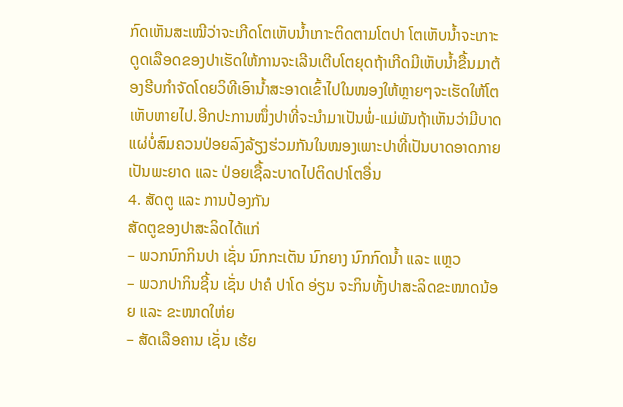ກົດເຫັນສະເໝີວ່າຈະເກີດໂຕເຫັບນໍ້າເກາະຕິດຕາມໂຕປາ ໂຕເຫັບນໍ້າຈະເກາະດູດເລືອດຂອງປາເຮັດໃຫ້ການຈະເລີນເຕີບໂຕຍຸດຖ້າເກີດມີເຫັບນໍ້າຂື້ນມາຕ້ອງຮີບກຳຈັດໂດຍວິທີເອົານໍ້າສະອາດເຂົ້າໄປໃນໜອງໃຫ້ຫຼາຍໆຈະເຮັດໃຫ້ໂຕເຫັບຫາຍໄປ.ອີກປະການໜຶ່ງປາທີ່ຈະນໍາມາເປັນພໍ່-ແມ່ພັນຖ້າເຫັນວ່າມີບາດແຜ່ບໍ່ສົມຄວນປ່ອຍລົງລ້ຽງຮ່ວມກັນໃນໜອງເພາະປາທີ່ເປັນບາດອາດກາຍເປັນພະຍາດ ແລະ ປ່ອຍເຊື້ລະບາດໄປຕິດປາໂຕອື່ນ
4. ສັດຕູ ແລະ ການປ້ອງກັນ
ສັດຕູຂອງປາສະລິດໄດ້ແກ່
– ພວກນົກກິນປາ ເຊັ່ນ ນົກກະເຕັນ ນົກຍາງ ນົກກົດນໍ້າ ແລະ ແຫຼວ
– ພວກປາກິນຊີ້ນ ເຊັ່ນ ປາຄໍ ປາໂດ ອ່ຽນ ຈະກິນທັ້ງປາສະລິດຂະໜາດນ້ອຍ ແລະ ຂະໜາດໃຫ່ຍ
– ສັດເລືອຄານ ເຊັ່ນ ເຮ້ຍ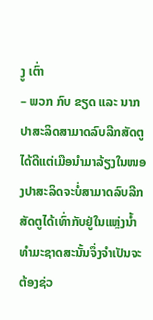ງູ ເຕົ່າ
– ພວກ ກົບ ຂຽດ ແລະ ນາກ
ປາສະລິດສາມາດລົບລີກສັດຕູໄດ້ດີແຕ່ເມືອນໍາມາລ້ຽງໃນໜອງປາສະລິດຈະບໍ່ສາມາດລົບລີກສັດຕູໄດ້ເທົ່າກັບຢູ່ໃນແຫຼ່ງນໍ້າທຳມະຊາດສະນັ້ນຈຶ່ງຈຳເປັນຈະຕ້ອງຊ່ວ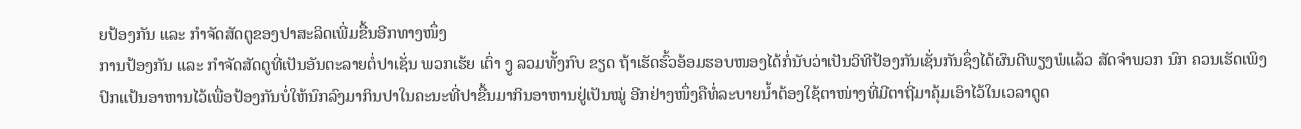ຍປ້ອງກັນ ແລະ ກຳຈັດສັດຕູຂອງປາສະລິດເພີ່ມຂື້ນອີກທາງໜຶ່ງ
ການປ້ອງກັນ ແລະ ກຳຈັດສັດຕູທີ່ເປັນອັນຕະລາຍຕໍ່ປາເຊັ່ນ ພວກເຮ້ຍ ເຕົ່າ ງູ ລວມທັ້ງກົບ ຂຽດ ຖ້າເຮັດຮົ້ວອ້ອມຮອບໜອງໄດ້ກໍ່ນັບວ່າເປັນວິທີປ້ອງກັນເຊັ່ນກັນຊຶ່ງໄດ້ຜົນດີພຽງພໍແລ້ວ ສັດຈຳພວກ ນົກ ຄວນເຮັດເພິງປົກແປ້ນອາຫານໄວ້ເພື່ອປ້ອງກັນບໍ່ໃຫ້ນົກລົງມາກິນປາໃນຄະນະທີ່ປາຂື້ນມາກິນອາຫານຢູ່ເປັນໝູ່ ອີກຢ່າງໜຶ່ງຄືທໍ່ລະບາຍນໍ້າຕ້ອງໃຊ້ຕາໜ່າງທີ່ມີຕາຖີ່ມາຄຸ້ມເອົາໄວ້ໃນເວລາດູດ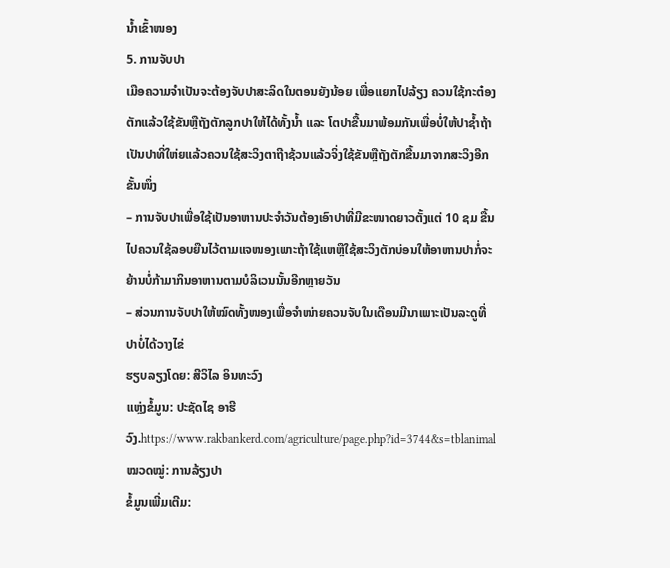ນໍ້າເຂົ້າໜອງ
5. ການຈັບປາ
ເມືອຄວາມຈຳເປັນຈະຕ້ອງຈັບປາສະລິດໃນຕອນຍັງນ້ອຍ ເພື່ອແຍກໄປລ້ຽງ ຄວນໃຊ້ກະຕ໋ອງຕັກແລ້ວໃຊ້ຂັນຫຼືຖັງຕັກລູກປາໃຫ້ໄດ້ທັ້ງນໍ້າ ແລະ ໂຕປາຂື້ນມາພ້ອມກັນເພື່ອບໍ່ໃຫ້ປາຊໍ້າຖ້າເປັນປາທີ່ໃຫ່ຍແລ້ວຄວນໃຊ້ສະວິງຕາຖີາຊ້ວນແລ້ວຈິ່ງໃຊ້ຂັນຫຼືຖັງຕັກຂື້ນມາຈາກສະວິງອີກຂັ້ນໜຶ່ງ
– ການຈັບປາເພື່ອໃຊ້ເປັນອາຫານປະຈຳວັນຕ້ອງເອົາປາທີ່ມີຂະໜາດຍາວຕັ້ງແຕ່ 10 ຊມ ຂື້ນໄປຄວນໃຊ້ລອບຍືນໄວ້ຕາມແຈໜອງເພາະຖ້າໃຊ້ແຫຫຼືໃຊ້ສະວິງຕັກບ່ອນໃຫ້ອາຫານປາກໍ່ຈະຍ້ານບໍ່ກ້າມາກິນອາຫານຕາມບໍລິເວນນັ້ນອີກຫຼາຍວັນ
– ສ່ວນການຈັບປາໃຫ້ໝົດທັ້ງໜອງເພື່ອຈຳໜ່າຍຄວນຈັບໃນເດືອນມີນາເພາະເປັນລະດູທີ່ປາບໍ່ໄດ້ວາງໄຂ່
ຮຽບລຽງໂດຍ: ສີວິໄລ ອິນທະວົງ
ແຫຼ່ງຂໍ້ມູນ: ປະຊັດໄຊ ອາຮີວົງ.https://www.rakbankerd.com/agriculture/page.php?id=3744&s=tblanimal
ໝວດໝູ່: ການລ້ຽງປາ
ຂໍ້ມູນເພີ່ມເຕີມ: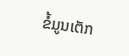ຂໍ້ມູນເຕັກ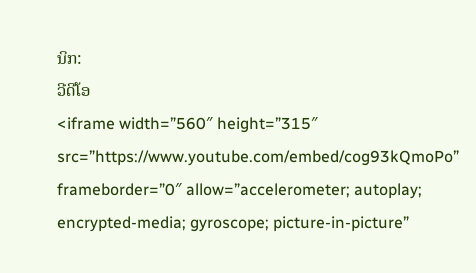ນິກ:
ວີດີໂອ
<iframe width=”560″ height=”315″ src=”https://www.youtube.com/embed/cog93kQmoPo” frameborder=”0″ allow=”accelerometer; autoplay; encrypted-media; gyroscope; picture-in-picture”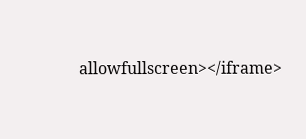allowfullscreen></iframe>